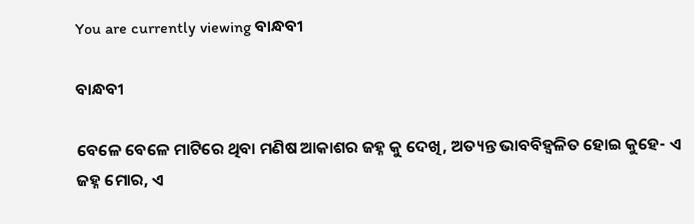You are currently viewing ବାନ୍ଧବୀ

ବାନ୍ଧବୀ

ବେଳେ ବେଳେ ମାଟିରେ ଥିବା ମଣିଷ ଆକାଶର ଜହ୍ନ କୁ ଦେଖି, ଅତ୍ୟନ୍ତ ଭାବବିହ୍ୱଳିତ ହୋଇ କୁହେ- ଏ ଜହ୍ନ ମୋର, ଏ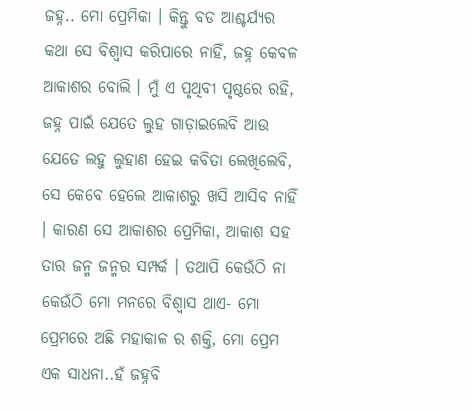ଜହ୍ନ.. ମୋ ପ୍ରେମିକା । କିନ୍ତୁ ବଡ ଆଶ୍ଚର୍ଯ୍ୟର କଥା ସେ ବିଶ୍ୱାସ କରିପାରେ ନାହିଁ, ଜହ୍ନ କେବଳ ଆକାଶର ବୋଲି । ମୁଁ ଏ ପୃଥିବୀ ପୃଷ୍ଠରେ ରହି, ଜହ୍ନ ପାଇଁ ଯେତେ ଲୁହ ଗାଡ଼ାଇଲେବି ଆଉ ଯେତେ ଲହୁ ଲୁହାଣ ହେଇ କବିତା ଲେଖିଲେବି, ସେ କେବେ ହେଲେ ଆକାଶରୁ ଖସି ଆସିବ ନାହିଁ । କାରଣ ସେ ଆକାଶର ପ୍ରେମିକା, ଆକାଶ ସହ ତାର ଜନ୍ମ ଜନ୍ମର ସମ୍ପର୍କ । ତଥାପି କେଉଁଠି ନା କେଉଁଠି ମୋ ମନରେ ବିଶ୍ୱାସ ଥାଏ- ମୋ ପ୍ରେମରେ ଅଛି ମହାକାଳ ର ଶକ୍ତି, ମୋ ପ୍ରେମ ଏକ ସାଧନା..ହଁ ଜହ୍ନବି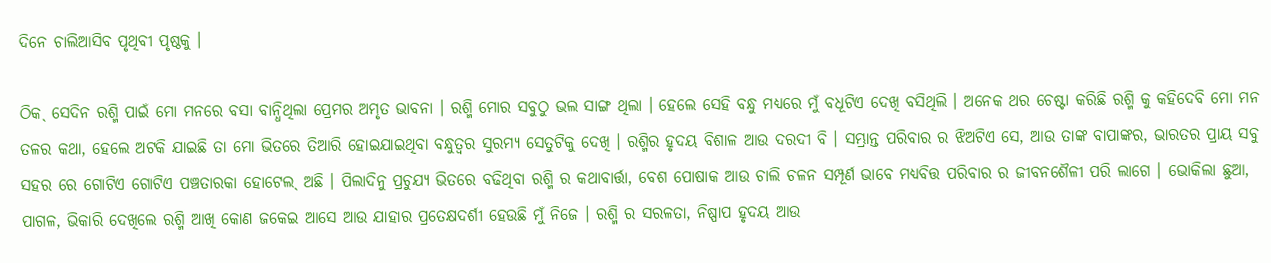ଦିନେ ଚାଲିଆସିବ ପୃଥିବୀ ପୃଷ୍ଠକୁ ।

ଠିକˎ ସେଦିନ ରଶ୍ମି ପାଇଁ ମୋ ମନରେ ବସା ବାନ୍ଧିଥିଲା ପ୍ରେମର ଅମୃତ ଭାବନା । ରଶ୍ମି ମୋର ସବୁଠୁ ଭଲ ସାଙ୍ଗ ଥିଲା । ହେଲେ ସେହି ବନ୍ଧୁ ମଧ୍ୟରେ ମୁଁ ବଧୂଟିଏ ଦେଖି ବସିଥିଲି । ଅନେକ ଥର ଚେଷ୍ଟା କରିଛି ରଶ୍ମି କୁ କହିଦେବି ମୋ ମନ ତଳର କଥା, ହେଲେ ଅଟକି ଯାଇଛି ତା ମୋ ଭିତରେ ତିଆରି ହୋଇଯାଇଥିବା ବନ୍ଧୁତ୍ୱର ସୁରମ୍ୟ ସେତୁଟିକୁ ଦେଖି । ରଶ୍ମିର ହୃଦୟ ବିଶାଳ ଆଉ ଦରଦୀ ବି । ସମ୍ଭ୍ରାନ୍ତ ପରିବାର ର ଝିଅଟିଏ ସେ, ଆଉ ତାଙ୍କ ବାପାଙ୍କର, ଭାରତର ପ୍ରାୟ ସବୁ ସହର ରେ ଗୋଟିଏ ଗୋଟିଏ ପଞ୍ଚତାରକା ହୋଟେଲˎ ଅଛି । ପିଲାଦିନୁ ପ୍ରଚୁଯ୍ୟ ଭିତରେ ବଢିଥିବା ରଶ୍ମି ର କଥାବାର୍ତ୍ତା, ବେଶ ପୋଷାକ ଆଉ ଚାଲି ଚଳନ ସମ୍ପୂର୍ଣ ଭାବେ ମଧ୍ୟବିତ୍ତ ପରିବାର ର ଜୀବନଶୈଳୀ ପରି ଲାଗେ । ଭୋକିଲା ଛୁଆ, ପାଗଳ, ଭିକାରି ଦେଖିଲେ ରଶ୍ମି ଆଖି କୋଣ ଜକେଇ ଆସେ ଆଉ ଯାହାର ପ୍ରତେକ୍ଷଦର୍ଶୀ ହେଉଛି ମୁଁ ନିଜେ । ରଶ୍ମି ର ସରଳତା, ନିଷ୍ପାପ ହୃଦୟ ଆଉ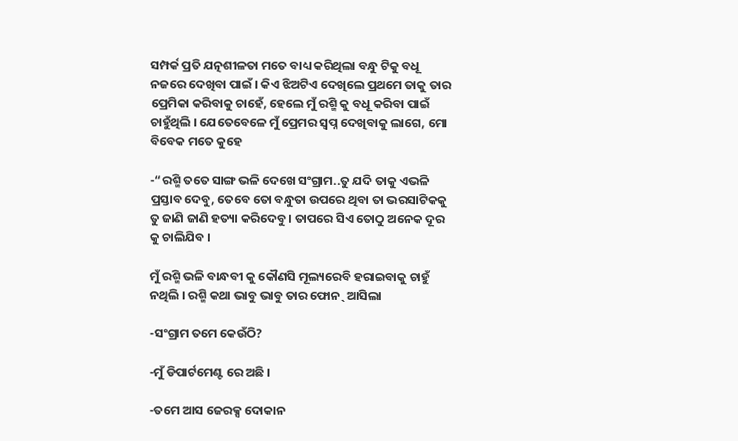ସମ୍ପର୍କ ପ୍ରତି ଯତ୍ନଶୀଳତା ମତେ ବାଧ୍ୟ କରିଥିଲା ବନ୍ଧୁ ଟିକୁ ବଧୂ ନଜରେ ଦେଖିବା ପାଇଁ । କିଏ ଝିଅଟିଏ ଦେଖିଲେ ପ୍ରଥମେ ତାକୁ ତାର ପ୍ରେମିକା କରିବାକୁ ଚାହେଁ, ହେଲେ ମୁଁ ରଶ୍ମି କୁ ବଧୂ କରିବା ପାଇଁ ଚାହୁଁଥିଲି । ଯେତେବେଳେ ମୁଁ ପ୍ରେମର ସ୍ବପ୍ନ ଦେଖିବାକୁ ଲାଗେ, ମୋ ବିବେକ ମତେ କୁହେ

-“ରଶ୍ମି ତତେ ସାଙ୍ଗ ଭଳି ଦେଖେ ସଂଗ୍ରାମ..ତୁ ଯଦି ତାକୁ ଏଭଳି ପ୍ରସ୍ତାବ ଦେବୁ, ତେବେ ତୋ ବନ୍ଧୁତା ଉପରେ ଥିବା ତା ଭରସାଟିକକୁ ତୁ ଜାଣି ଜାଣି ହତ୍ୟା କରିଦେବୁ । ତାପରେ ସିଏ ତୋଠୁ ଅନେକ ଦୂର କୁ ଚାଲିଯିବ ।

ମୁଁ ରଶ୍ମି ଭଳି ବାନ୍ଧବୀ କୁ କୌଣସି ମୂଲ୍ୟରେବି ହରାଇବାକୁ ଚାହୁଁ ନଥିଲି । ରଶ୍ମି କଥା ଭାବୁ ଭାବୁ ତାର ଫୋନˎ ଆସିଲା

-ସଂଗ୍ରାମ ତମେ କେଉଁଠି?

-ମୁଁ ଡିପାର୍ଟମେଣ୍ଟ ରେ ଅଛି ।

-ତମେ ଆସ ଜେରକ୍ସ ଦୋକାନ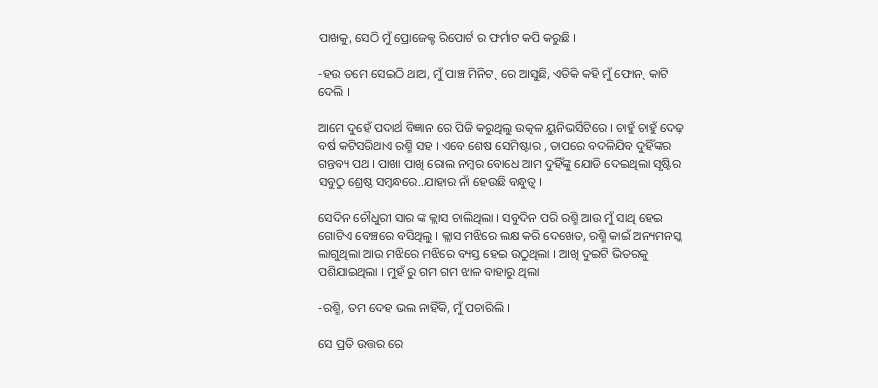ପାଖକୁ, ସେଠି ମୁଁ ପ୍ରୋଜେକ୍ଟ ରିପୋର୍ଟ ର ଫର୍ମାଟ କପି କରୁଛି ।

-ହଉ ତମେ ସେଇଠି ଥାଅ, ମୁଁ ପାଞ୍ଚ ମିନିଟˎ ରେ ଆସୁଛି, ଏତିକି କହି ମୁଁ ଫୋନˎ କାଟି ଦେଲି ।

ଆମେ ଦୁହେଁ ପଦାର୍ଥ ବିଜ୍ଞାନ ରେ ପିଜି କରୁଥିଲୁ ଉତ୍କଳ ୟୁନିଭର୍ସିଟିରେ । ଚାହୁଁ ଚାହୁଁ ଦେଢ଼ ବର୍ଷ କଟିସରିଥାଏ ରଶ୍ମି ସହ । ଏବେ ଶେଷ ସେମିଷ୍ଟାର , ତାପରେ ବଦଳିଯିବ ଦୁହିଁଙ୍କର ଗନ୍ତବ୍ୟ ପଥ । ପାଖା ପାଖି ରୋଲ ନମ୍ବର ବୋଧେ ଆମ ଦୁହିଁଙ୍କୁ ଯୋଡି ଦେଇଥିଲା ସୃଷ୍ଟିର ସବୁଠୁ ଶ୍ରେଷ୍ଠ ସମ୍ବନ୍ଧରେ..ଯାହାର ନାଁ ହେଉଛି ବନ୍ଧୁତ୍ୱ ।

ସେଦିନ ଚୌଧୁରୀ ସାର ଙ୍କ କ୍ଲାସ ଚାଲିଥିଲା । ସବୁଦିନ ପରି ରଶ୍ମି ଆଉ ମୁଁ ସାଥି ହେଇ ଗୋଟିଏ ବେଞ୍ଚରେ ବସିଥିଲୁ । କ୍ଲାସ ମଝିରେ ଲକ୍ଷ କରି ଦେଖେତ, ରଶ୍ମି କାଇଁ ଅନ୍ୟମନସ୍କ ଲାଗୁଥିଲା ଆଉ ମଝିରେ ମଝିରେ ବ୍ୟସ୍ତ ହେଇ ଉଠୁଥିଲା । ଆଖି ଦୁଇଟି ଭିତରକୁ ପଶିଯାଇଥିଲା । ମୁହଁ ରୁ ଗମ ଗମ ଝାଳ ବାହାରୁ ଥିଲା

-ରଶ୍ମି, ତମ ଦେହ ଭଲ ନାହିଁକି, ମୁଁ ପଚାରିଲି ।

ସେ ପ୍ରତି ଉତ୍ତର ରେ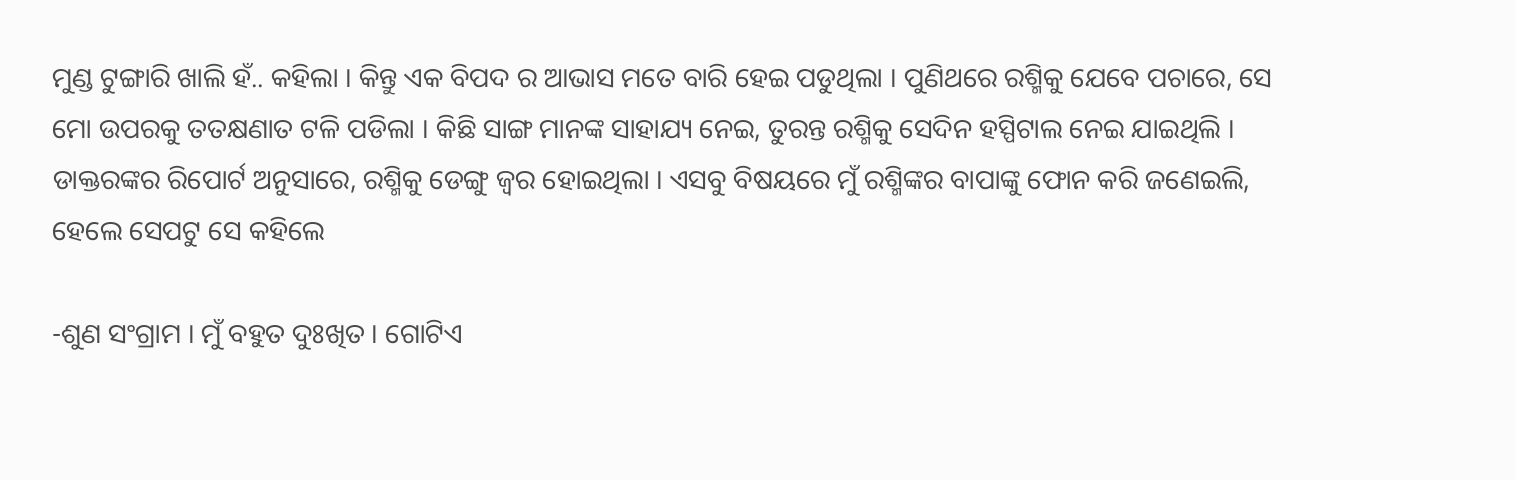ମୁଣ୍ଡ ଟୁଙ୍ଗାରି ଖାଲି ହଁ.. କହିଲା । କିନ୍ତୁ ଏକ ବିପଦ ର ଆଭାସ ମତେ ବାରି ହେଇ ପଡୁଥିଲା । ପୁଣିଥରେ ରଶ୍ମିକୁ ଯେବେ ପଚାରେ, ସେ ମୋ ଉପରକୁ ତତକ୍ଷଣାତ ଟଳି ପଡିଲା । କିଛି ସାଙ୍ଗ ମାନଙ୍କ ସାହାଯ୍ୟ ନେଇ, ତୁରନ୍ତ ରଶ୍ମିକୁ ସେଦିନ ହସ୍ପିଟାଲ ନେଇ ଯାଇଥିଲି । ଡାକ୍ତରଙ୍କର ରିପୋର୍ଟ ଅନୁସାରେ, ରଶ୍ମିକୁ ଡେଙ୍ଗୁ ଜ୍ୱର ହୋଇଥିଲା । ଏସବୁ ବିଷୟରେ ମୁଁ ରଶ୍ମିଙ୍କର ବାପାଙ୍କୁ ଫୋନ କରି ଜଣେଇଲି, ହେଲେ ସେପଟୁ ସେ କହିଲେ

-ଶୁଣ ସଂଗ୍ରାମ । ମୁଁ ବହୁତ ଦୁଃଖିତ । ଗୋଟିଏ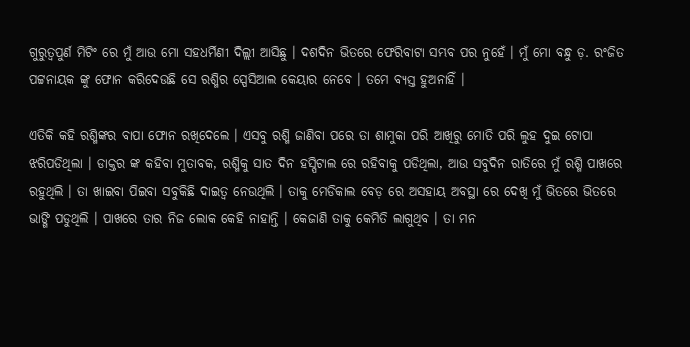ଗୁରୁତ୍ୱପୁର୍ଣ ମିଟିଂ ରେ ମୁଁ ଆଉ ମୋ ସହଧର୍ମିଣୀ ଦିଲ୍ଲୀ ଆସିଛୁ । ଦଶଦିନ ଭିତରେ ଫେରିବାଟା ସମ୍ଭବ ପର ନୁହେଁ । ମୁଁ ମୋ ବନ୍ଧୁ ଡ଼. ରଂଜିତ ପଟ୍ଟନାୟକ ଙ୍କୁ ଫୋନ କରିଦେଉଛି ସେ ରଶ୍ମିର ସ୍ପେସିଆଲ କେୟାର ନେବେ । ତମେ ବ୍ୟସ୍ତ ହୁଅନାହିଁ ।

ଏତିକି କହି ରଶ୍ମିଙ୍କର ବାପା ଫୋନ ରଖିଦେଲେ । ଏସବୁ ରଶ୍ମି ଜାଣିବା ପରେ ତା ଶାମୁକା ପରି ଆଖିରୁ ମୋତି ପରି ଲୁହ ଦୁଇ ଟୋପା ଝରିପଡିଥିଲା । ଡାକ୍ତର ଙ୍କ କହିବା ମୁତାବକ, ରଶ୍ମିକୁ ସାତ ଦିନ ହସ୍ପିଟାଲ ରେ ରହିବାକୁ ପଡିଥିଲା, ଆଉ ସବୁଦିନ ରାତିରେ ମୁଁ ରଶ୍ମି ପାଖରେ ରହୁଥିଲି । ତା ଖାଇବା ପିଇବା ସବୁକିଛି ଦାଇତ୍ୱ ନେଉଥିଲି । ତାକୁ ମେଡିକାଲ ବେଡ଼ ରେ ଅସହାୟ ଅବସ୍ଥା ରେ ଦେଖି ମୁଁ ଭିତରେ ଭିତରେ ଭାଙ୍ଗି ପଡୁଥିଲି । ପାଖରେ ତାର ନିଜ ଲୋକ କେହି ନାହାନ୍ତି । କେଜାଣି ତାକୁ କେମିତି ଲାଗୁଥିବ । ତା ମନ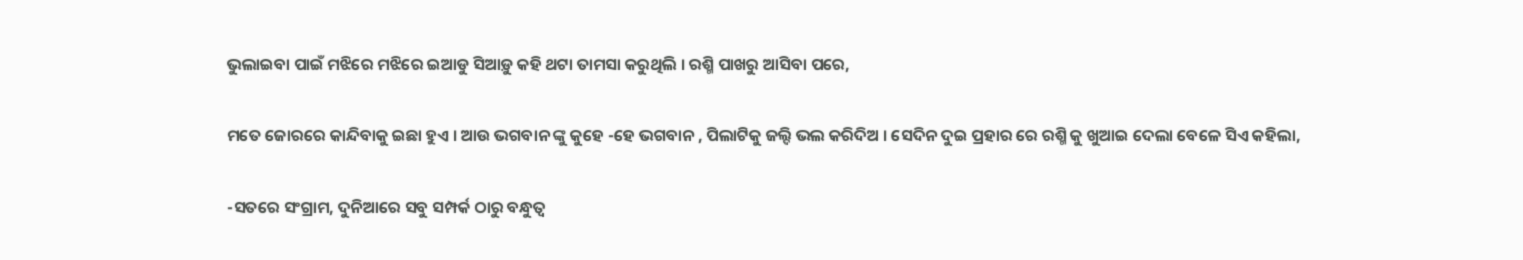ଭୁଲାଇବା ପାଇଁ ମଝିରେ ମଝିରେ ଇଆଡୁ ସିଆଡ଼ୁ କହି ଥଟା ତାମସା କରୁଥିଲି । ରଶ୍ମି ପାଖରୁ ଆସିବା ପରେ,

ମତେ ଜୋରରେ କାନ୍ଦିବାକୁ ଇଛା ହୁଏ । ଆଉ ଭଗବାନ ଙ୍କୁ କୁହେ -ହେ ଭଗବାନ , ପିଲାଟିକୁ ଜଲ୍ଦି ଭଲ କରିଦିଅ । ସେଦିନ ଦୁଇ ପ୍ରହାର ରେ ରଶ୍ମି କୁ ଖୁଆଇ ଦେଲା ବେଳେ ସିଏ କହିଲା,

-ସତରେ ସଂଗ୍ରାମ, ଦୁନିଆରେ ସବୁ ସମ୍ପର୍କ ଠାରୁ ବନ୍ଧୁତ୍ୱ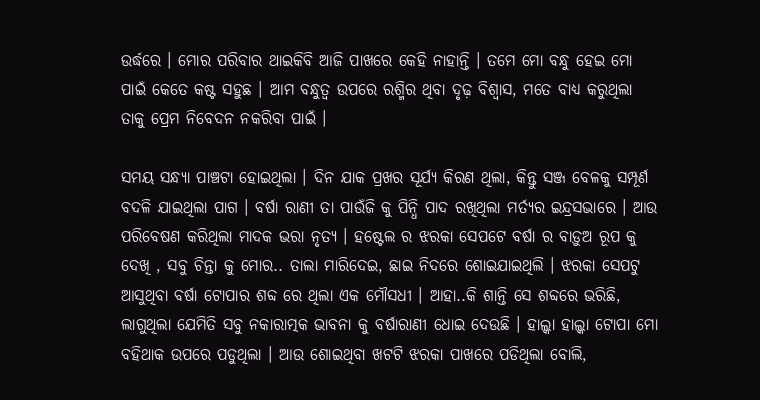ଉର୍ଦ୍ଧରେ । ମୋର ପରିବାର ଥାଇକିବି ଆଜି ପାଖରେ କେହି ନାହାନ୍ତି । ତମେ ମୋ ବନ୍ଧୁ ହେଇ ମୋ ପାଇଁ କେତେ କଷ୍ଟ ସହୁଛ । ଆମ ବନ୍ଧୁତ୍ୱ ଉପରେ ରଶ୍ମିର ଥିବା ଦୃଢ଼ ବିଶ୍ୱାସ, ମତେ ବାଧ୍ୟ କରୁଥିଲା ତାକୁ ପ୍ରେମ ନିବେଦନ ନକରିବା ପାଇଁ ।

ସମୟ ସନ୍ଧ୍ୟା ପାଞ୍ଚଟା ହୋଇଥିଲା । ଦିନ ଯାକ ପ୍ରଖର ସୂର୍ଯ୍ୟ କିରଣ ଥିଲା, କିନ୍ତୁ ସଞ୍ଜ ବେଳକୁ ସମ୍ପୂର୍ଣ ବଦଳି ଯାଇଥିଲା ପାଗ । ବର୍ଷା ରାଣୀ ତା ପାଉଁଜି କୁ ପିନ୍ଧି ପାଦ ରଖିଥିଲା ମର୍ତ୍ୟର ଇନ୍ଦ୍ରସଭାରେ । ଆଉ ପରିବେଷଣ କରିଥିଲା ମାଦକ ଭରା ନୃତ୍ୟ । ହଷ୍ଟେଲ ର ଝରକା ସେପଟେ ବର୍ଷା ର ବାଡ଼ୁଅ ରୂପ କୁ ଦେଖି , ସବୁ ଚିନ୍ତା କୁ ମୋର.. ତାଲା ମାରିଦେଇ, ଛାଇ ନିଦରେ ଶୋଇଯାଇଥିଲି । ଝରକା ସେପଟୁ ଆସୁଥିବା ବର୍ଷା ଟୋପାର ଶବ୍ଦ ରେ ଥିଲା ଏକ ମୌସଧୀ । ଆହା..କି ଶାନ୍ତି ସେ ଶବ୍ଦରେ ଭରିଛି, ଲାଗୁଥିଲା ଯେମିତି ସବୁ ନକାରାତ୍ମକ ଭାବନା କୁ ବର୍ଷାରାଣୀ ଧୋଇ ଦେଉଛି । ହାଲ୍କା ହାଲ୍କା ଟୋପା ମୋ ବହିଥାକ ଉପରେ ପଡୁଥିଲା । ଆଉ ଶୋଇଥିବା ଖଟଟି ଝରକା ପାଖରେ ପଡିଥିଲା ବୋଲି,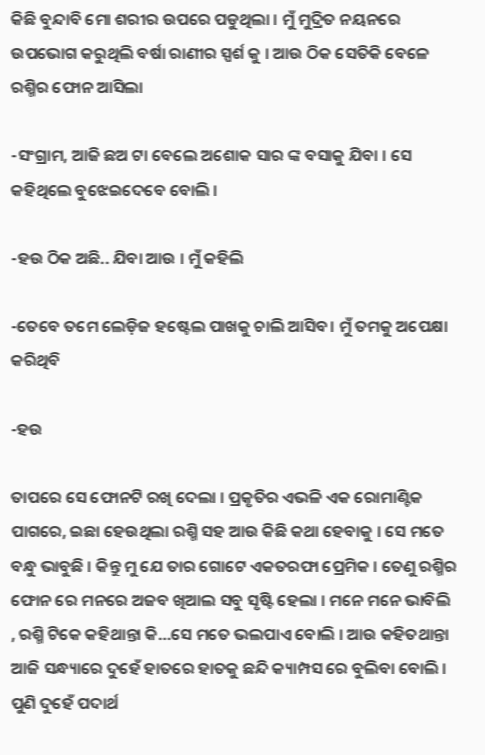କିଛି ବୁନ୍ଦାବି ମୋ ଶରୀର ଉପରେ ପଡୁଥିଲା । ମୁଁ ମୁଦ୍ରିତ ନୟନରେ ଉପଭୋଗ କରୁଥିଲି ବର୍ଷା ରାଣୀର ସ୍ପର୍ଶ କୁ । ଆଉ ଠିକ ସେତିକି ବେଳେ ରଶ୍ମିର ଫୋନ ଆସିଲା

-ସଂଗ୍ରାମ, ଆଜି ଛଅ ଟା ବେଲେ ଅଶୋକ ସାର ଙ୍କ ବସାକୁ ଯିବା । ସେ କହିଥିଲେ ବୁଝେଇଦେବେ ବୋଲି ।

-ହଉ ଠିକ ଅଛି.. ଯିବା ଆଉ । ମୁଁ କହିଲି

-ତେବେ ତମେ ଲେଡ଼ିଜ ହଷ୍ଟେଲ ପାଖକୁ ଚାଲି ଆସିବ। ମୁଁ ତମକୁ ଅପେକ୍ଷା କରିଥିବି

-ହଉ

ତାପରେ ସେ ଫୋନଟି ରଖି ଦେଲା । ପ୍ରକୃତିର ଏଭଳି ଏକ ରୋମାଣ୍ଟିକ ପାଗରେ, ଇଛା ହେଉଥିଲା ରଶ୍ମି ସହ ଆଉ କିଛି କଥା ହେବାକୁ । ସେ ମତେ ବନ୍ଧୁ ଭାବୁଛି । କିନ୍ତୁ ମୁ ଯେ ତାର ଗୋଟେ ଏକତରଫା ପ୍ରେମିକ । ତେଣୁ ରଶ୍ମିର ଫୋନ ରେ ମନରେ ଅଜବ ଖିଆଲ ସବୁ ସୃଷ୍ଟି ହେଲା । ମନେ ମନେ ଭାବିଲି , ରଶ୍ମି ଟିକେ କହିଥାନ୍ତା କି…ସେ ମତେ ଭଲପାଏ ବୋଲି । ଆଉ କହିତଥାନ୍ତା ଆଜି ସନ୍ଧ୍ୟାରେ ଦୁହେଁ ହାତରେ ହାତକୁ ଛନ୍ଦି କ୍ୟାମ୍ପସ ରେ ବୁଲିବା ବୋଲି । ପୁଣି ଦୁହେଁ ପଦାର୍ଥ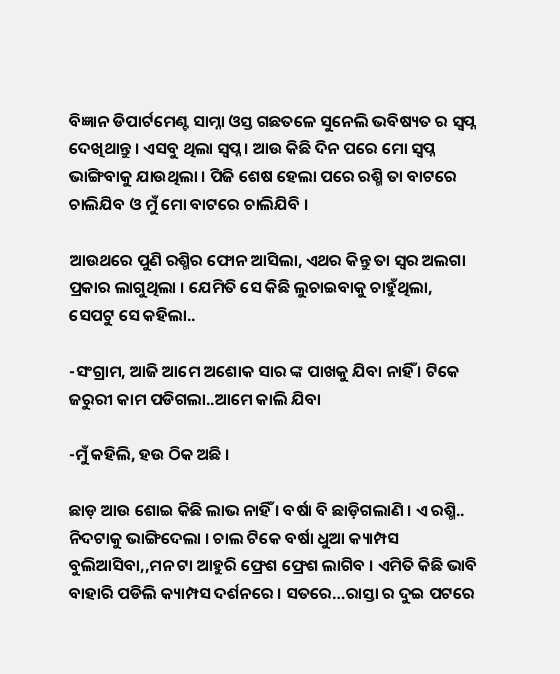ବିଜ୍ଞାନ ଡିପାର୍ଟମେଣ୍ଟ ସାମ୍ନା ଓସ୍ତ ଗଛତଳେ ସୁନେଲି ଭବିଷ୍ୟତ ର ସ୍ବପ୍ନ ଦେଖିଥାନ୍ତୁ । ଏସବୁ ଥିଲା ସ୍ବପ୍ନ । ଆଉ କିଛି ଦିନ ପରେ ମୋ ସ୍ବପ୍ନ ଭାଙ୍ଗିବାକୁ ଯାଉଥିଲା । ପିଜି ଶେଷ ହେଲା ପରେ ରଶ୍ମି ତା ବାଟରେ ଚାଲିଯିବ ଓ ମୁଁ ମୋ ବାଟରେ ଚାଲିଯିବି ।

ଆଉଥରେ ପୁଣି ରଶ୍ମିର ଫୋନ ଆସିଲା, ଏଥର କିନ୍ତୁ ତା ସ୍ୱର ଅଲଗା ପ୍ରକାର ଲାଗୁଥିଲା । ଯେମିତି ସେ କିଛି ଲୁଚାଇବାକୁ ଚାହୁଁଥିଲା, ସେପଟୁ ସେ କହିଲା..

-ସଂଗ୍ରାମ, ଆଜି ଆମେ ଅଶୋକ ସାର ଙ୍କ ପାଖକୁ ଯିବା ନାହିଁ । ଟିକେ ଜରୁରୀ କାମ ପଡିଗଲା..ଆମେ କାଲି ଯିବା

-ମୁଁ କହିଲି, ହଉ ଠିକ ଅଛି ।

ଛାଡ଼ ଆଉ ଶୋଇ କିଛି ଲାଭ ନାହିଁ । ବର୍ଷା ବି ଛାଡ଼ିଗଲାଣି । ଏ ରଶ୍ମି.. ନିଦଟାକୁ ଭାଙ୍ଗିଦେଲା । ଚାଲ ଟିକେ ବର୍ଷା ଧୁଆ କ୍ୟାମ୍ପସ ବୁଲିଆସିବା,,ମନ ଟା ଆହୁରି ଫ୍ରେଶ ଫ୍ରେଶ ଲାଗିବ । ଏମିତି କିଛି ଭାବି ବାହାରି ପଡିଲି କ୍ୟାମ୍ପସ ଦର୍ଶନରେ । ସତରେ…ରାସ୍ତା ର ଦୁଇ ପଟରେ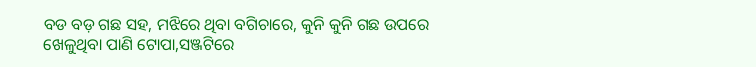ବଡ ବଡ଼ ଗଛ ସହ, ମଝିରେ ଥିବା ବଗିଚାରେ, କୁନି କୁନି ଗଛ ଉପରେ ଖେଳୁଥିବା ପାଣି ଟୋପା,ସଞ୍ଜଟିରେ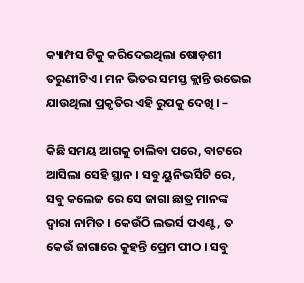କ୍ୟାମ୍ପସ ଟିକୁ କରିଦେଇଥିଲା ଷୋଡ଼ଶୀ ତରୁଣୀଟିଏ । ମନ ଭିତର ସମସ୍ତ କ୍ଲାନ୍ତି ଉଭେଇ ଯାଉଥିଲା ପ୍ରକୃତିର ଏହି ରୁପକୁ ଦେଖି । –

କିଛି ସମୟ ଆଗକୁ ଚାଲିବା ପରେ, ବାଟରେ ଆସିଲା ସେହି ସ୍ଥାନ । ସବୁ ୟୁନିଭର୍ସିଟି ରେ, ସବୁ କଲେଜ ରେ ସେ ଜାଗା ଛାତ୍ର ମାନଙ୍କ ଦ୍ୱାରା ନାମିତ । କେଉଁଠି ଲଭର୍ସ ପଏଣ୍ଟ, ତ କେଉଁ ଜାଗାରେ କୁହନ୍ତି ପ୍ରେମ ପୀଠ । ସବୁ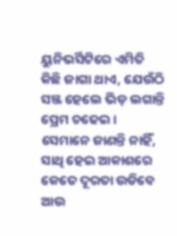ୟୁନିଭର୍ସିଟିରେ ଏମିତି କିଛି ଜାଗା ଥାଏ, ଯେଉଁଠି ସଞ୍ଜ ହେଲେ ଭିଡ଼ ଲଗାନ୍ତି ପ୍ରେମ ଚଢେଇ । ସେମାନେ ଜାଣନ୍ତି ନାହିଁ, ସାଥି ହେଇ ଆକାଶରେ କେତେ ଦୂରତା ଉଡିବେ ଆଉ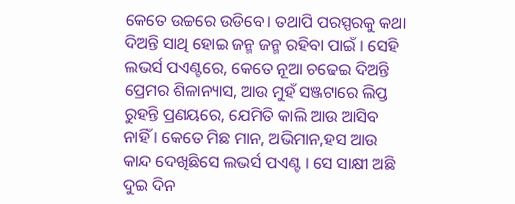କେତେ ଉଚ୍ଚରେ ଉଡିବେ। ତଥାପି ପରସ୍ପରକୁ କଥା ଦିଅନ୍ତି ସାଥି ହୋଇ ଜନ୍ମ ଜନ୍ମ ରହିବା ପାଇଁ । ସେହି ଲଭର୍ସ ପଏଣ୍ଟରେ, କେତେ ନୂଆ ଚଢେଇ ଦିଅନ୍ତି ପ୍ରେମର ଶିଳାନ୍ୟାସ, ଆଉ ମୁହଁ ସଞ୍ଜଟାରେ ଲିପ୍ତ ରୁହନ୍ତି ପ୍ରଣୟରେ, ଯେମିତି କାଲି ଆଉ ଆସିବ ନାହିଁ । କେତେ ମିଛ ମାନ, ଅଭିମାନ,ହସ ଆଉ କାନ୍ଦ ଦେଖିଛିସେ ଲଭର୍ସ ପଏଣ୍ଟ । ସେ ସାକ୍ଷୀ ଅଛି ଦୁଇ ଦିନ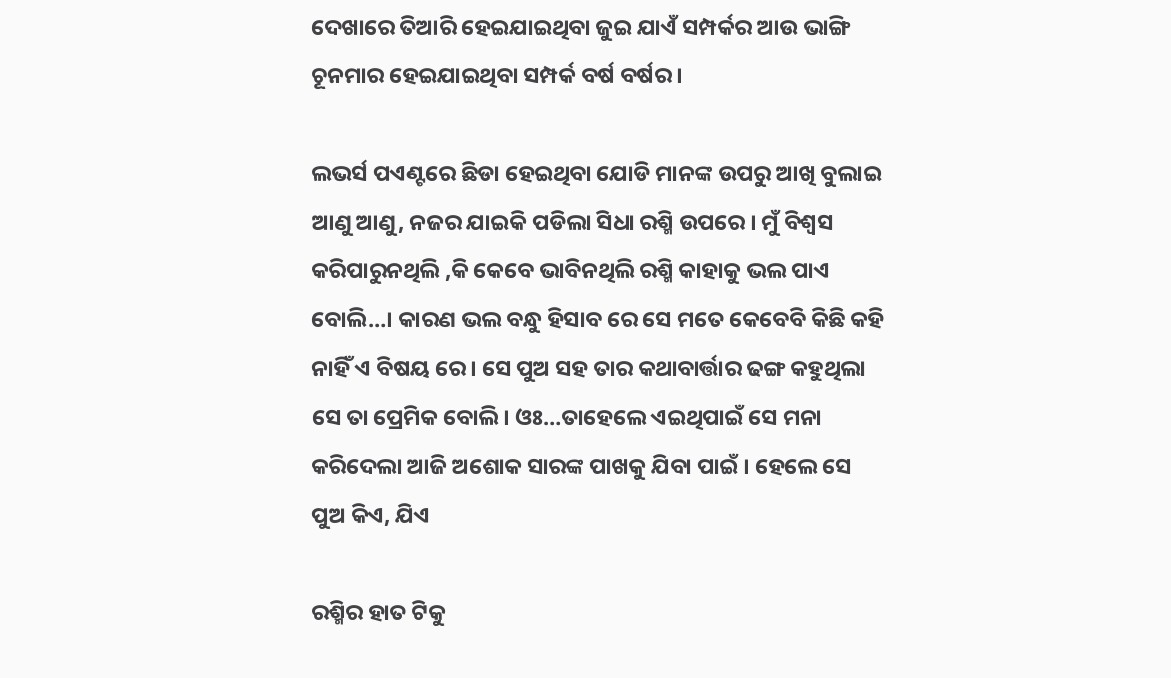ଦେଖାରେ ତିଆରି ହେଇଯାଇଥିବା ଜୁଇ ଯାଏଁ ସମ୍ପର୍କର ଆଉ ଭାଙ୍ଗି ଚୂନମାର ହେଇଯାଇଥିବା ସମ୍ପର୍କ ବର୍ଷ ବର୍ଷର ।

ଲଭର୍ସ ପଏଣ୍ଟରେ ଛିଡା ହେଇଥିବା ଯୋଡି ମାନଙ୍କ ଉପରୁ ଆଖି ବୁଲାଇ ଆଣୁ ଆଣୁ, ନଜର ଯାଇକି ପଡିଲା ସିଧା ରଶ୍ମି ଉପରେ । ମୁଁ ବିଶ୍ୱସ କରିପାରୁନଥିଲି ,କି କେବେ ଭାବିନଥିଲି ରଶ୍ମି କାହାକୁ ଭଲ ପାଏ ବୋଲି…। କାରଣ ଭଲ ବନ୍ଧୁ ହିସାବ ରେ ସେ ମତେ କେବେବି କିଛି କହି ନାହିଁ ଏ ବିଷୟ ରେ । ସେ ପୁଅ ସହ ତାର କଥାବାର୍ତ୍ତାର ଢଙ୍ଗ କହୁଥିଲା ସେ ତା ପ୍ରେମିକ ବୋଲି। ଓଃ…ତାହେଲେ ଏଇଥିପାଇଁ ସେ ମନା କରିଦେଲା ଆଜି ଅଶୋକ ସାରଙ୍କ ପାଖକୁ ଯିବା ପାଇଁ । ହେଲେ ସେ ପୁଅ କିଏ, ଯିଏ

ରଶ୍ମିର ହାତ ଟିକୁ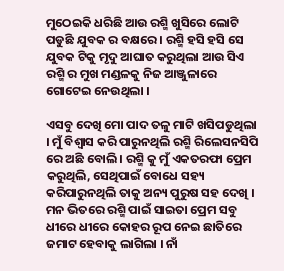ମୁଠେଇକି ଧରିଛି ଆଉ ରଶ୍ମି ଖୁସିରେ ଲୋଟି ପଡୁଛି ଯୁବକ ର ବକ୍ଷରେ । ରଶ୍ମି ହସି ହସି ସେ ଯୁବକ ଟିକୁ ମୃଦୁ ଆଘାତ କରୁଥିଲା ଆଉ ସିଏ ରଶ୍ମି ର ମୁଖ ମଣ୍ଡଳକୁ ନିଜ ଆଞ୍ଜୁଳାରେ ଗୋଟେଇ ନେଉଥିଲା ।

ଏସବୁ ଦେଖି ମୋ ପାଦ ତଳୁ ମାଟି ଖସିପଡୁଥିଲା । ମୁଁ ବିଶ୍ୱାସ କରି ପାରୁନଥିଲି ରଶ୍ମି ରିଲେସନସିପି ରେ ଅଛି ବୋଲି । ରଶ୍ମି କୁ ମୁଁ ଏକତରଫା ପ୍ରେମ କରୁଥିଲି, ସେଥିପାଇଁ ବୋଧେ ସହ୍ୟ କରିପାରୁନଥିଲି ତାକୁ ଅନ୍ୟ ପୁରୁଷ ସହ ଦେଖି । ମନ ଭିତରେ ରଶ୍ମି ପାଇଁ ସାଇତା ପ୍ରେମ ସବୁ ଧୀରେ ଧୀରେ କୋହର ରୂପ ନେଇ ଛାତିରେ ଜମାଟ ହେବାକୁ ଲାଗିଲା । ନାଁ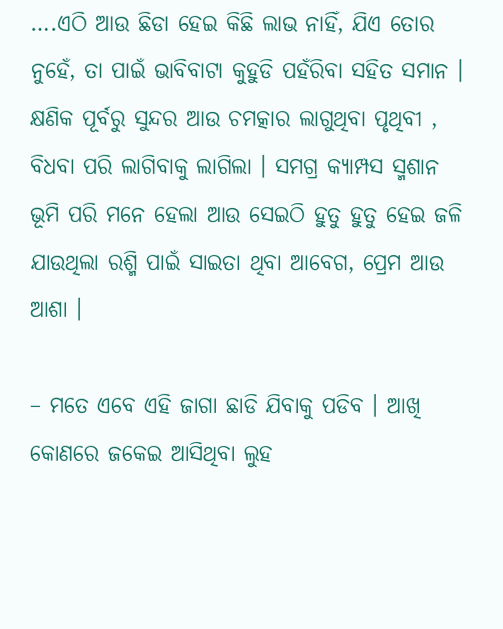….ଏଠି ଆଉ ଛିଡା ହେଇ କିଛି ଲାଭ ନାହିଁ, ଯିଏ ତୋର ନୁହେଁ, ତା ପାଇଁ ଭାବିବାଟା କୁହୁଡି ପହଁରିବା ସହିତ ସମାନ । କ୍ଷଣିକ ପୂର୍ବରୁ ସୁନ୍ଦର ଆଉ ଚମତ୍କାର ଲାଗୁଥିବା ପୃଥିବୀ , ବିଧବା ପରି ଲାଗିବାକୁ ଲାଗିଲା । ସମଗ୍ର କ୍ୟାମ୍ପସ ସ୍ମଶାନ ଭୂମି ପରି ମନେ ହେଲା ଆଉ ସେଇଠି ହୁତୁ ହୁତୁ ହେଇ ଜଳି ଯାଉଥିଲା ରଶ୍ମି ପାଇଁ ସାଇତା ଥିବା ଆବେଗ, ପ୍ରେମ ଆଉ ଆଶା ।

– ମତେ ଏବେ ଏହି ଜାଗା ଛାଡି ଯିବାକୁ ପଡିବ । ଆଖି କୋଣରେ ଜକେଇ ଆସିଥିବା ଲୁହ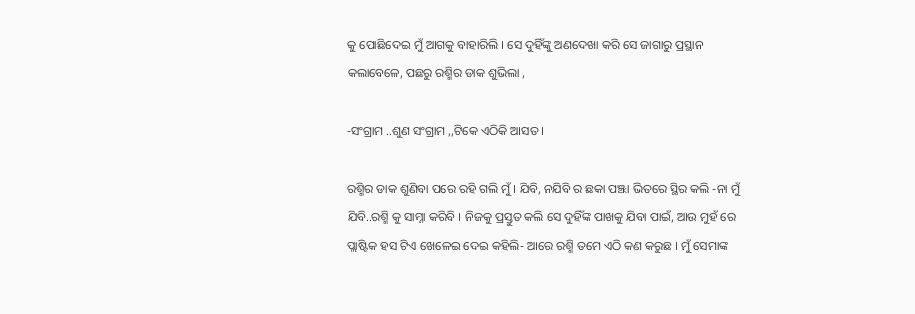କୁ ପୋଛିଦେଇ ମୁଁ ଆଗକୁ ବାହାରିଲି । ସେ ଦୁହିଁଙ୍କୁ ଅଣଦେଖା କରି ସେ ଜାଗାରୁ ପ୍ରସ୍ଥାନ କଲାବେଳେ, ପଛରୁ ରଶ୍ମିର ଡାକ ଶୁଭିଲା ,

-ସଂଗ୍ରାମ ..ଶୁଣ ସଂଗ୍ରାମ ,,ଟିକେ ଏଠିକି ଆସତ ।

ରଶ୍ମିର ଡାକ ଶୁଣିବା ପରେ ରହି ଗଲି ମୁଁ । ଯିବି, ନଯିବି ର ଛକା ପଞ୍ଝା ଭିତରେ ସ୍ଥିର କଲି -ନା ମୁଁ ଯିବି..ରଶ୍ମି କୁ ସାମ୍ନା କରିବି । ନିଜକୁ ପ୍ରସ୍ତୁତ କଲି ସେ ଦୁହିଁଙ୍କ ପାଖକୁ ଯିବା ପାଇଁ, ଆଉ ମୁହଁ ରେ ପ୍ଲାଷ୍ଟିକ ହସ ଟିଏ ଖେଳେଇ ଦେଇ କହିଲି- ଆରେ ରଶ୍ମି ତମେ ଏଠି କଣ କରୁଛ । ମୁଁ ସେମାଙ୍କ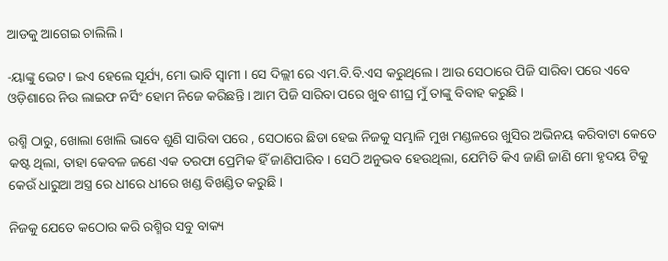ଆଡକୁ ଆଗେଇ ଚାଲିଲି ।

-ୟାଙ୍କୁ ଭେଟ । ଇଏ ହେଲେ ସୂର୍ଯ୍ୟ, ମୋ ଭାବି ସ୍ୱାମୀ । ସେ ଦିଲ୍ଲୀ ରେ ଏମ.ବି.ବି.ଏସ କରୁଥିଲେ । ଆଉ ସେଠାରେ ପିଜି ସାରିବା ପରେ ଏବେ ଓଡ଼ିଶାରେ ନିଉ ଲାଇଫ ନର୍ସିଂ ହୋମ ନିଜେ କରିଛନ୍ତି । ଆମ ପିଜି ସାରିବା ପରେ ଖୁବ ଶୀଘ୍ର ମୁଁ ତାଙ୍କୁ ବିବାହ କରୁଛି ।

ରଶ୍ମି ଠାରୁ, ଖୋଲା ଖୋଲି ଭାବେ ଶୁଣି ସାରିବା ପରେ , ସେଠାରେ ଛିଡା ହେଇ ନିଜକୁ ସମ୍ଭାଳି ମୁଖ ମଣ୍ଡଳରେ ଖୁସିର ଅଭିନୟ କରିବାଟା କେତେ କଷ୍ଟ ଥିଲା, ତାହା କେବଳ ଜଣେ ଏକ ତରଫା ପ୍ରେମିକ ହିଁ ଜାଣିପାରିବ । ସେଠି ଅନୁଭବ ହେଉଥିଲା, ଯେମିତି କିଏ ଜାଣି ଜାଣି ମୋ ହୃଦୟ ଟିକୁ କେଉଁ ଧାରୁଆ ଅସ୍ତ୍ର ରେ ଧୀରେ ଧୀରେ ଖଣ୍ଡ ବିଖଣ୍ଡିତ କରୁଛି ।

ନିଜକୁ ଯେତେ କଠୋର କରି ରଶ୍ମିର ସବୁ ବାକ୍ୟ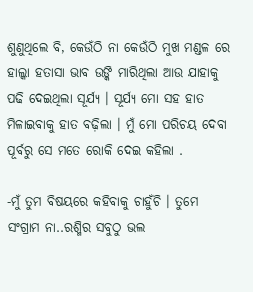ଶୁଣୁଥିଲେ ବି, କେଉଁଠି ନା କେଉଁଠି ମୁଖ ମଣ୍ଡଳ ରେ ହାଲ୍କା ହତାସା ଭାବ ଉଙ୍କି ମାରିଥିଲା ଆଉ ଯାହାକୁ ପଢି ଦେଇଥିଲା ସୂର୍ଯ୍ୟ । ସୂର୍ଯ୍ୟ ମୋ ସହ ହାତ ମିଳାଇବାକୁ ହାତ ବଢ଼ିଲା । ମୁଁ ମୋ ପରିଚୟ ଦେବା ପୂର୍ବରୁ ସେ ମତେ ରୋକି ଦେଇ କହିଲା .

-ମୁଁ ତୁମ ବିଷୟରେ କହିବାକୁ ଚାହୁଁଚି । ତୁମେ ସଂଗ୍ରାମ ନା..ରଶ୍ମିର ସବୁଠୁ ଭଲ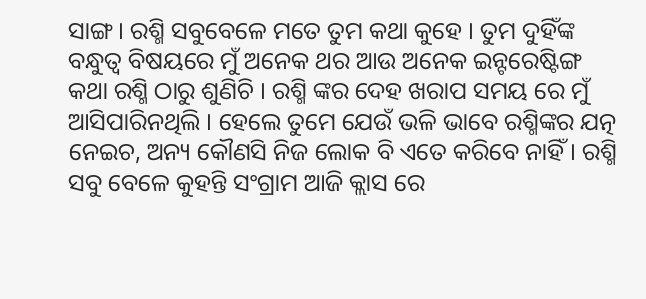ସାଙ୍ଗ । ରଶ୍ମି ସବୁବେଳେ ମତେ ତୁମ କଥା କୁହେ । ତୁମ ଦୁହିଁଙ୍କ ବନ୍ଧୁତ୍ୱ ବିଷୟରେ ମୁଁ ଅନେକ ଥର ଆଉ ଅନେକ ଇନ୍ଟରେଷ୍ଟିଙ୍ଗ କଥା ରଶ୍ମି ଠାରୁ ଶୁଣିଚି । ରଶ୍ମି ଙ୍କର ଦେହ ଖରାପ ସମୟ ରେ ମୁଁ ଆସିପାରିନଥିଲି । ହେଲେ ତୁମେ ଯେଉଁ ଭଳି ଭାବେ ରଶ୍ମିଙ୍କର ଯତ୍ନ ନେଇଚ, ଅନ୍ୟ କୌଣସି ନିଜ ଲୋକ ବି ଏତେ କରିବେ ନାହିଁ । ରଶ୍ମି ସବୁ ବେଳେ କୁହନ୍ତି ସଂଗ୍ରାମ ଆଜି କ୍ଲାସ ରେ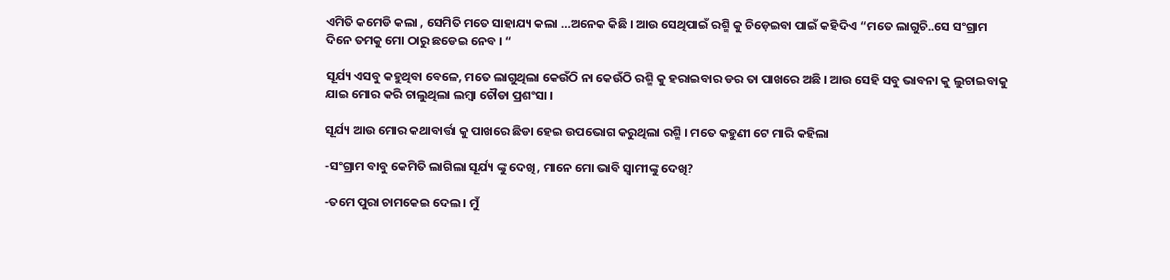ଏମିତି କମେଡି କଲା , ସେମିତି ମତେ ସାହାଯ୍ୟ କଲା …ଅନେକ କିଛି । ଆଉ ସେଥିପାଇଁ ରଶ୍ମି କୁ ଚିଡ଼େଇବା ପାଇଁ କହିଦିଏ “ମତେ ଲାଗୁଚି..ସେ ସଂଗ୍ରାମ ଦିନେ ତମକୁ ମୋ ଠାରୁ ଛଡେଇ ନେବ । “

ସୂର୍ଯ୍ୟ ଏସବୁ କହୁଥିବା ବେଳେ, ମତେ ଲାଗୁଥିଲା କେଉଁଠି ନା କେଉଁଠି ରଶ୍ମି କୁ ହରାଇବାର ଡର ତା ପାଖରେ ଅଛି । ଆଉ ସେହି ସବୁ ଭାବନା କୁ ଲୁଚାଇବାକୁ ଯାଇ ମୋର କରି ଚାଲୁଥିଲା ଲମ୍ବା ଚୌଡା ପ୍ରଶଂସା ।

ସୂର୍ଯ୍ୟ ଆଉ ମୋର କଥାବାର୍ତ୍ତା କୁ ପାଖରେ ଛିଡା ହେଇ ଉପଭୋଗ କରୁଥିଲା ରଶ୍ମି । ମତେ କହୁଣୀ ଟେ ମାରି କହିଲା

-ସଂଗ୍ରାମ ବାବୁ କେମିତି ଲାଗିଲା ସୂର୍ଯ୍ୟ ଙ୍କୁ ଦେଖି, ମାନେ ମୋ ଭାବି ସ୍ୱାମୀଙ୍କୁ ଦେଖି?

-ତମେ ପୁରା ଚାମକେଇ ଦେଲ । ମୁଁ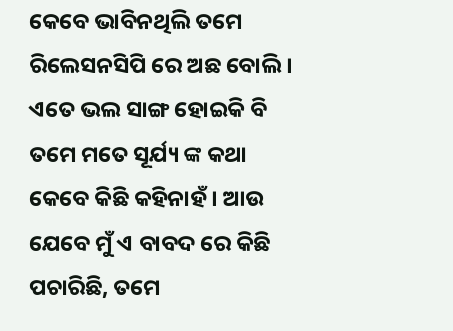କେବେ ଭାବିନଥିଲି ତମେ ରିଲେସନସିପି ରେ ଅଛ ବୋଲି । ଏତେ ଭଲ ସାଙ୍ଗ ହୋଇକି ବି ତମେ ମତେ ସୂର୍ଯ୍ୟ ଙ୍କ କଥା କେବେ କିଛି କହିନାହଁ । ଆଉ ଯେବେ ମୁଁ ଏ ବାବଦ ରେ କିଛି ପଚାରିଛି, ତମେ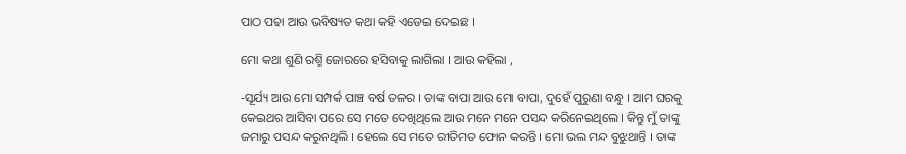ପାଠ ପଢା ଆଉ ଭବିଷ୍ୟତ କଥା କହି ଏଡେଇ ଦେଇଛ ।

ମୋ କଥା ଶୁଣି ରଶ୍ମି ଜୋରରେ ହସିବାକୁ ଲାଗିଲା । ଆଉ କହିଲା ,

-ସୂର୍ଯ୍ୟ ଆଉ ମୋ ସମ୍ପର୍କ ପାଞ୍ଚ ବର୍ଷ ତଳର । ତାଙ୍କ ବାପା ଆଉ ମୋ ବାପା, ଦୁହେଁ ପୁରୁଣା ବନ୍ଧୁ । ଆମ ଘରକୁ କେଇଥର ଆସିବା ପରେ ସେ ମତେ ଦେଖିଥିଲେ ଆଉ ମନେ ମନେ ପସନ୍ଦ କରିନେଇଥିଲେ । କିନ୍ତୁ ମୁଁ ତାଙ୍କୁ ଜମାରୁ ପସନ୍ଦ କରୁନଥିଲି । ହେଲେ ସେ ମତେ ରୀତିମତ ଫୋନ କରନ୍ତି । ମୋ ଭଲ ମନ୍ଦ ବୁଝୁଥାନ୍ତି । ତାଙ୍କ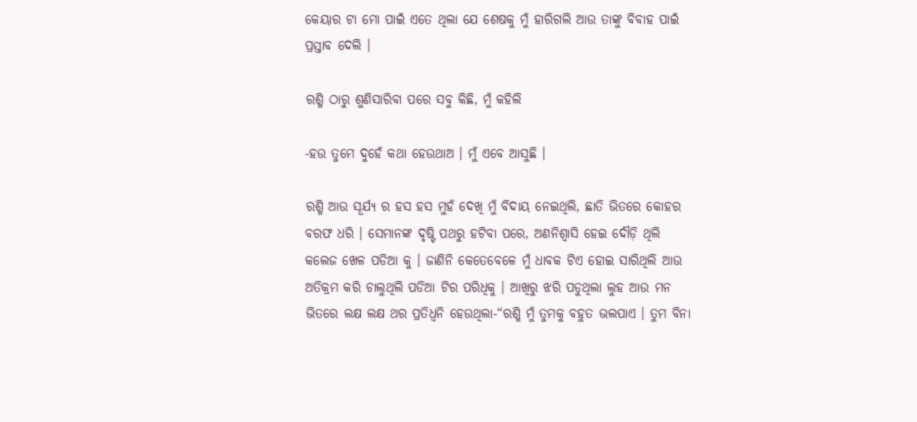କେୟାର ଟା ମୋ ପାଇଁ ଏତେ ଥିଲା ଯେ ଶେଷକୁ ମୁଁ ହାରିଗଲି ଆଉ ତାଙ୍କୁ ବିବାହ ପାଇଁ ପ୍ରସ୍ତାବ ଦେଲି ।

ରଶ୍ମି ଠାରୁ ଶୁଣିସାରିବା ପରେ ସବୁ କିଛି, ମୁଁ କହିଲି

-ହଉ ତୁମେ ଦୁହେଁ କଥା ହେଉଥାଅ । ମୁଁ ଏବେ ଆସୁଛି ।

ରଶ୍ମି ଆଉ ସୂର୍ଯ୍ୟ ର ହସ ହସ ମୁହଁ ଦେଖି ମୁଁ ବିଦାୟ ନେଇଥିଲି, ଛାତି ଭିତରେ କୋହର ବରଫ ଧରି । ସେମାନଙ୍କ ଦୃଷ୍ଟି ପଥରୁ ହଟିବା ପରେ, ଅଣନିଶ୍ଵାସି ହେଇ ଦୌଡ଼ି ଥିଲି କଲେଜ ଖେଳ ପଡିଆ କୁ । ଜାଣିନି କେତେବେଳେ ମୁଁ ଧାବକ ଟିଏ ହୋଇ ସାରିଥିଲି ଆଉ ଅତିକ୍ରମ କରି ଚାଲୁଥିଲି ପଡିଆ ଟିର ପରିଧିକୁ । ଆଖିରୁ ଝରି ପଡୁଥିଲା ଲୁହ ଆଉ ମନ ଭିତରେ ଲକ୍ଷ ଲକ୍ଷ ଥର ପ୍ରତିଧ୍ୱନି ହେଉଥିଲା-“ରଶ୍ମି ମୁଁ ତୁମକୁ ବହୁତ ଭଲପାଏ । ତୁମ ବିନା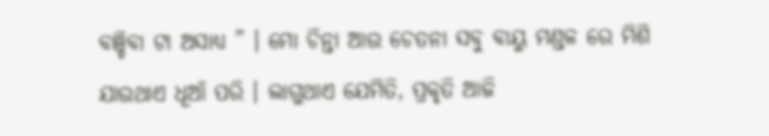ବଞ୍ଚିବା ଟା ଅସାଧ୍ୟ ” । ମୋ ଚିନ୍ତା ଆଉ ଚେତନା ସବୁ ବାୟୁ ମଣ୍ଡଳ ରେ ମିଶି ଯାଉଥାଏ ଧୂଆଁ ପରି । ଲାଗୁଥାଏ ଯେମିତି, ପ୍ରକୃତି ଆଜି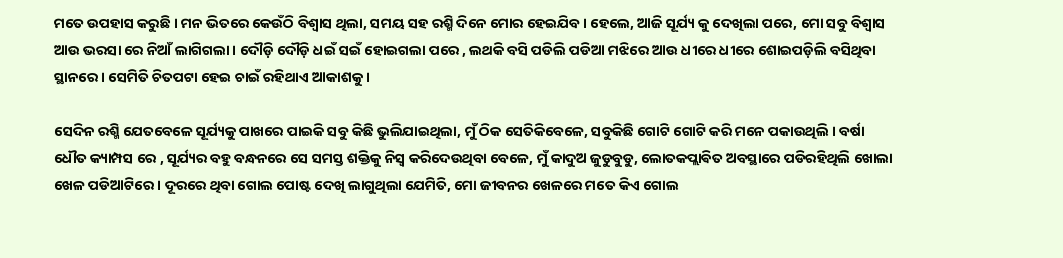ମତେ ଉପହାସ କରୁଛି । ମନ ଭିତରେ କେଉଁଠି ବିଶ୍ୱାସ ଥିଲା, ସମୟ ସହ ରଶ୍ମି ଦିନେ ମୋର ହେଇଯିବ । ହେଲେ, ଆଜି ସୂର୍ଯ୍ୟ କୁ ଦେଖିଲା ପରେ, ମୋ ସବୁ ବିଶ୍ୱାସ ଆଉ ଭରସା ରେ ନିଆଁ ଲାଗିଗଲା । ଦୌଡ଼ି ଦୌଡ଼ି ଧଇଁ ସଇଁ ହୋଇଗଲା ପରେ , ଲଥକି ବସି ପଡିଲି ପଡିଆ ମଝିରେ ଆଉ ଧୀରେ ଧୀରେ ଶୋଇପଡ଼ିଲି ବସିଥିବା ସ୍ଥାନରେ । ସେମିତି ଚିତପଟା ହେଇ ଚାଇଁ ରହିଥାଏ ଆକାଶକୁ ।

ସେଦିନ ରଶ୍ମି ଯେତବେଳେ ସୂର୍ଯ୍ୟକୁ ପାଖରେ ପାଇକି ସବୁ କିଛି ଭୁଲିଯାଇଥିଲା, ମୁଁ ଠିକ ସେତିକିବେଳେ, ସବୁକିଛି ଗୋଟି ଗୋଟି କରି ମନେ ପକାଉଥିଲି । ବର୍ଷା ଧୌତ କ୍ୟାମ୍ପସ ରେ , ସୂର୍ଯ୍ୟର ବହୁ ବନ୍ଧନରେ ସେ ସମସ୍ତ ଶକ୍ତିକୁ ନିସ୍ଵ କରିଦେଉଥିବା ବେଳେ, ମୁଁ କାଦୁଅ ଜୁଡୁବୁଡୁ, ଲୋତକପ୍ଲାଵିତ ଅବସ୍ଥାରେ ପଡିରହିଥିଲି ଖୋଲା ଖେଳ ପଡିଆଟିରେ । ଦୂରରେ ଥିବା ଗୋଲ ପୋଷ୍ଟ ଦେଖି ଲାଗୁଥିଲା ଯେମିତି, ମୋ ଜୀବନର ଖେଳରେ ମତେ କିଏ ଗୋଲ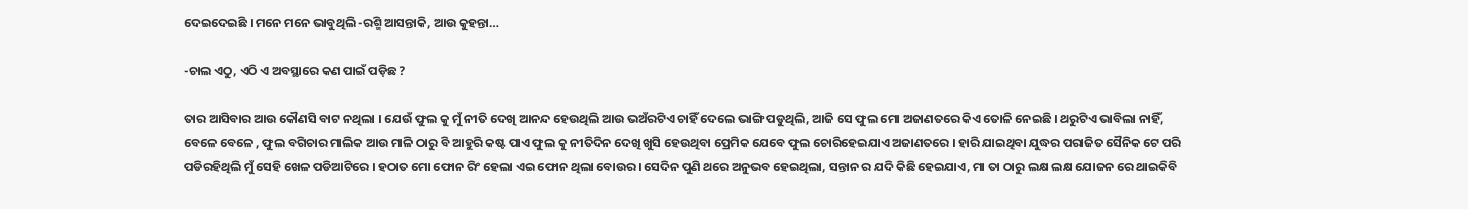ଦେଇଦେଇଛି । ମନେ ମନେ ଭାବୁଥିଲି -ରଶ୍ମି ଆସନ୍ତାକି, ଆଉ କୁହନ୍ତା…

-ଚାଲ ଏଠୁ, ଏଠି ଏ ଅବସ୍ଥାରେ କଣ ପାଇଁ ପଡ଼ିଛ ?

ତାର ଆସିବାର ଆଉ କୌଣସି ବାଟ ନଥିଲା । ଯେଉଁ ଫୁଲ କୁ ମୁଁ ନୀତି ଦେଖି ଆନନ୍ଦ ହେଉଥିଲି ଆଉ ଭଅଁରଟିଏ ଚାହିଁ ଦେଲେ ଭାଙ୍ଗି ପଡୁଥିଲି, ଆଜି ସେ ଫୁଲ ମୋ ଅଜାଣତରେ କିଏ ତୋଳି ନେଇଛି । ଥରୁଟିଏ ଭାବିଲା ନାହିଁ, ବେଳେ ବେଳେ , ଫୁଲ ବଗିଚାର ମାଲିକ ଆଉ ମାଳି ଠାରୁ ବି ଆହୁରି କଷ୍ଟ ପାଏ ଫୁଲ କୁ ନୀତିଦିନ ଦେଖି ଖୁସି ହେଉଥିବା ପ୍ରେମିକ ଯେବେ ଫୁଲ ଚୋରିହେଇଯାଏ ଅଜାଣତରେ । ହାରି ଯାଇଥିବା ଯୁଦ୍ଧର ପରାଜିତ ସୈନିକ ଟେ ପରି ପଡିରହିଥିଲି ମୁଁ ସେହି ଖେଳ ପଡିଆଟିରେ । ହଠାତ ମୋ ଫୋନ ରିଂ ହେଲା ଏଇ ଫୋନ ଥିଲା ବୋଉର । ସେଦିନ ପୁଣି ଥରେ ଅନୁଭବ ହେଇଥିଲା, ସନ୍ତାନ ର ଯଦି କିଛି ହେଇଯାଏ, ମା ତା ଠାରୁ ଲକ୍ଷ ଲକ୍ଷ ଯୋଜନ ରେ ଥାଇକିବି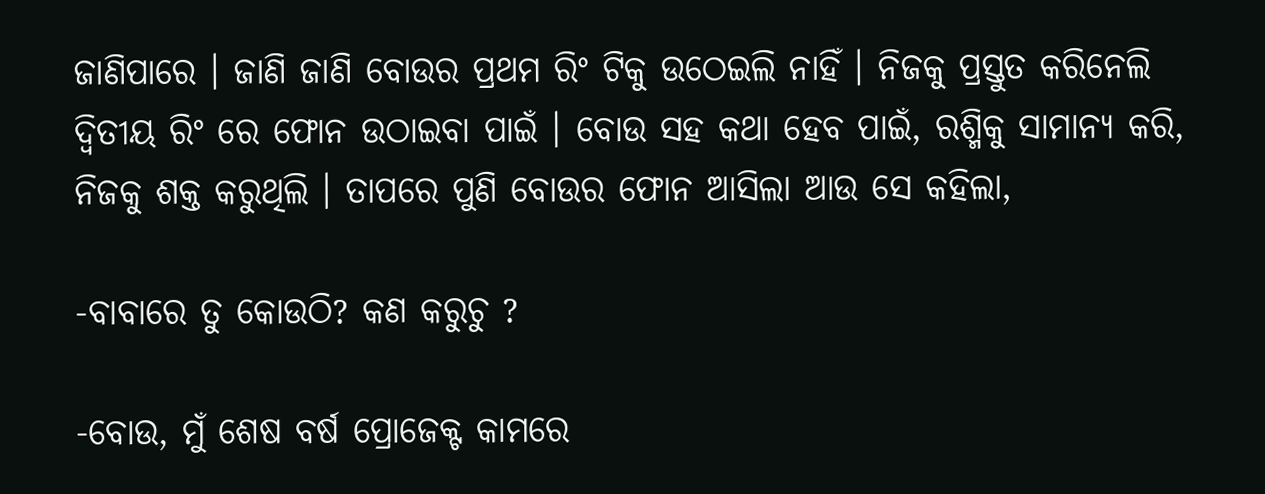ଜାଣିପାରେ । ଜାଣି ଜାଣି ବୋଉର ପ୍ରଥମ ରିଂ ଟିକୁ ଉଠେଇଲି ନାହିଁ । ନିଜକୁ ପ୍ରସ୍ତୁତ କରିନେଲି ଦ୍ୱିତୀୟ ରିଂ ରେ ଫୋନ ଉଠାଇବା ପାଇଁ । ବୋଉ ସହ କଥା ହେବ ପାଇଁ, ରଶ୍ମିକୁ ସାମାନ୍ୟ କରି, ନିଜକୁ ଶକ୍ତ କରୁଥିଲି । ତାପରେ ପୁଣି ବୋଉର ଫୋନ ଆସିଲା ଆଉ ସେ କହିଲା,

-ବାବାରେ ତୁ କୋଉଠି? କଣ କରୁଚୁ ?

-ବୋଉ, ମୁଁ ଶେଷ ବର୍ଷ ପ୍ରୋଜେକ୍ଟ କାମରେ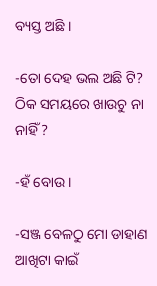ବ୍ୟସ୍ତ ଅଛି ।

-ତୋ ଦେହ ଭଲ ଅଛି ଟି? ଠିକ ସମୟରେ ଖାଉଚୁ ନା ନାହିଁ ?

-ହଁ ବୋଉ ।

-ସଞ୍ଜ ବେଳଠୁ ମୋ ଡାହାଣ ଆଖିଟା କାଇଁ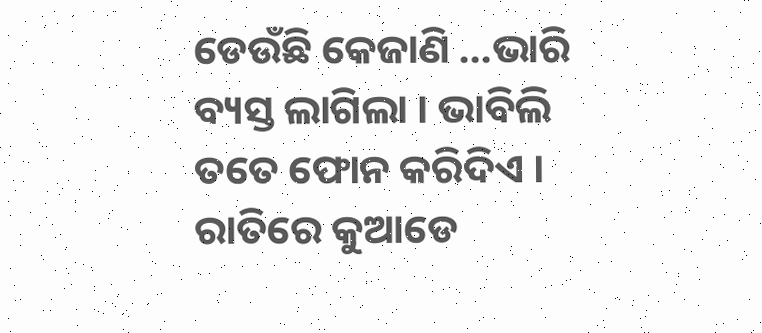ଡେଉଁଛି କେଜାଣି …ଭାରି ବ୍ୟସ୍ତ ଲାଗିଲା । ଭାବିଲି ତତେ ଫୋନ କରିଦିଏ । ରାତିରେ କୁଆଡେ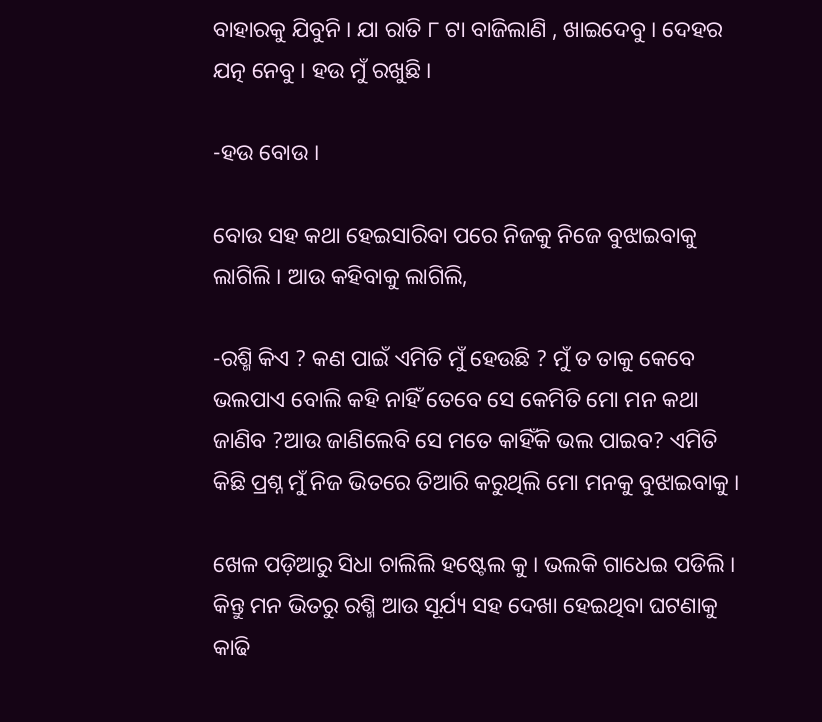ବାହାରକୁ ଯିବୁନି । ଯା ରାତି ୮ ଟା ବାଜିଲାଣି , ଖାଇଦେବୁ । ଦେହର ଯତ୍ନ ନେବୁ । ହଉ ମୁଁ ରଖୁଛି ।

-ହଉ ବୋଉ ।

ବୋଉ ସହ କଥା ହେଇସାରିବା ପରେ ନିଜକୁ ନିଜେ ବୁଝାଇବାକୁ ଲାଗିଲି । ଆଉ କହିବାକୁ ଲାଗିଲି,

-ରଶ୍ମି କିଏ ? କଣ ପାଇଁ ଏମିତି ମୁଁ ହେଉଛି ? ମୁଁ ତ ତାକୁ କେବେ ଭଲପାଏ ବୋଲି କହି ନାହିଁ ତେବେ ସେ କେମିତି ମୋ ମନ କଥା ଜାଣିବ ?ଆଉ ଜାଣିଲେବି ସେ ମତେ କାହିଁକି ଭଲ ପାଇବ? ଏମିତି କିଛି ପ୍ରଶ୍ନ ମୁଁ ନିଜ ଭିତରେ ତିଆରି କରୁଥିଲି ମୋ ମନକୁ ବୁଝାଇବାକୁ ।

ଖେଳ ପଡ଼ିଆରୁ ସିଧା ଚାଲିଲି ହଷ୍ଟେଲ କୁ । ଭଲକି ଗାଧେଇ ପଡିଲି । କିନ୍ତୁ ମନ ଭିତରୁ ରଶ୍ମି ଆଉ ସୂର୍ଯ୍ୟ ସହ ଦେଖା ହେଇଥିବା ଘଟଣାକୁ କାଢି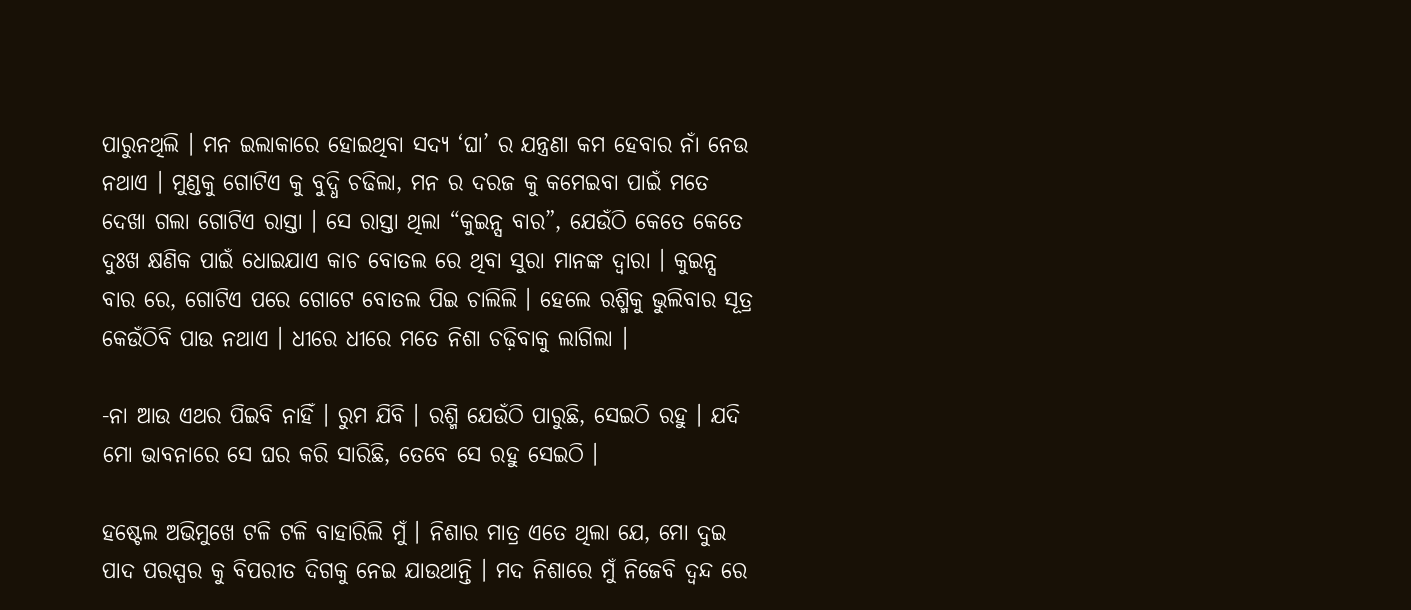ପାରୁନଥିଲି । ମନ ଇଲାକାରେ ହୋଇଥିବା ସଦ୍ୟ ‘ଘା’ ର ଯନ୍ତ୍ରଣା କମ ହେବାର ନାଁ ନେଉ ନଥାଏ । ମୁଣ୍ଡକୁ ଗୋଟିଏ କୁ ବୁଦ୍ଧି ଚଢିଲା, ମନ ର ଦରଜ କୁ କମେଇବା ପାଇଁ ମତେ ଦେଖା ଗଲା ଗୋଟିଏ ରାସ୍ତା । ସେ ରାସ୍ତା ଥିଲା “କୁଇନ୍ସ ବାର”, ଯେଉଁଠି କେତେ କେତେ ଦୁଃଖ କ୍ଷଣିକ ପାଇଁ ଧୋଇଯାଏ କାଚ ବୋତଲ ରେ ଥିବା ସୁରା ମାନଙ୍କ ଦ୍ୱାରା । କୁଇନ୍ସ ବାର ରେ, ଗୋଟିଏ ପରେ ଗୋଟେ ବୋତଲ ପିଇ ଚାଲିଲି । ହେଲେ ରଶ୍ମିକୁ ଭୁଲିବାର ସୂତ୍ର କେଉଁଠିବି ପାଉ ନଥାଏ । ଧୀରେ ଧୀରେ ମତେ ନିଶା ଚଢ଼ିବାକୁ ଲାଗିଲା ।

-ନା ଆଉ ଏଥର ପିଇବି ନାହିଁ । ରୁମ ଯିବି । ରଶ୍ମି ଯେଉଁଠି ପାରୁଛି, ସେଇଠି ରହୁ । ଯଦି ମୋ ଭାବନାରେ ସେ ଘର କରି ସାରିଛି, ତେବେ ସେ ରହୁ ସେଇଠି ।

ହଷ୍ଟେଲ ଅଭିମୁଖେ ଟଳି ଟଳି ବାହାରିଲି ମୁଁ । ନିଶାର ମାତ୍ର ଏତେ ଥିଲା ଯେ, ମୋ ଦୁଇ ପାଦ ପରସ୍ପର କୁ ବିପରୀତ ଦିଗକୁ ନେଇ ଯାଉଥାନ୍ତି । ମଦ ନିଶାରେ ମୁଁ ନିଜେବି ଦ୍ଵନ୍ଦ ରେ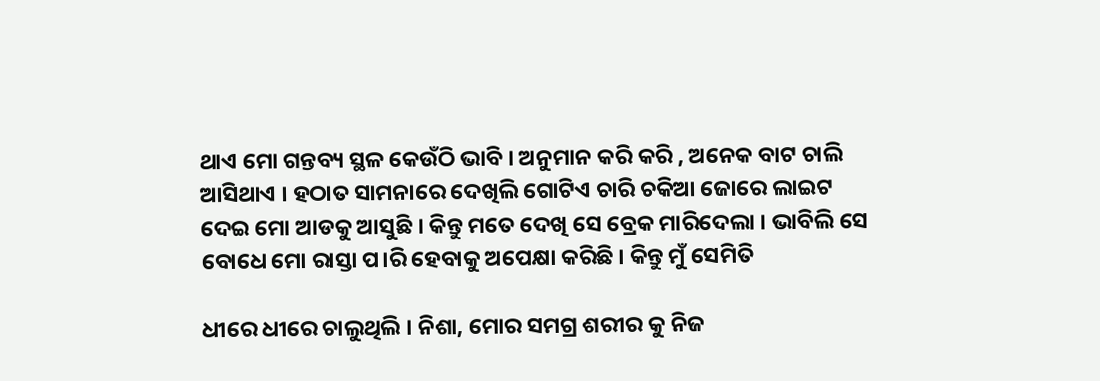ଥାଏ ମୋ ଗନ୍ତବ୍ୟ ସ୍ଥଳ କେଉଁଠି ଭାବି । ଅନୁମାନ କରି କରି , ଅନେକ ବାଟ ଚାଲି ଆସିଥାଏ । ହଠାତ ସାମନାରେ ଦେଖିଲି ଗୋଟିଏ ଚାରି ଚକିଆ ଜୋରେ ଲାଇଟ ଦେଇ ମୋ ଆଡକୁ ଆସୁଛି । କିନ୍ତୁ ମତେ ଦେଖି ସେ ବ୍ରେକ ମାରିଦେଲା । ଭାବିଲି ସେ ବୋଧେ ମୋ ରାସ୍ତା ପ।ରି ହେବାକୁ ଅପେକ୍ଷା କରିଛି । କିନ୍ତୁ ମୁଁ ସେମିତି

ଧୀରେ ଧୀରେ ଚାଲୁଥିଲି । ନିଶା, ମୋର ସମଗ୍ର ଶରୀର କୁ ନିଜ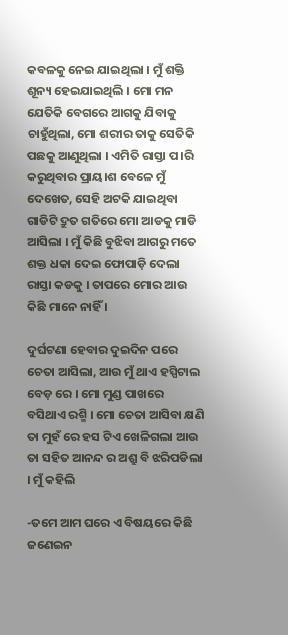କବଳକୁ ନେଇ ଯାଇଥିଲା । ମୁଁ ଶକ୍ତି ଶୂନ୍ୟ ହେଇଯାଇଥିଲି । ମୋ ମନ ଯେତିକି ବେଗରେ ଆଗକୁ ଯିବାକୁ ଚାହୁଁଥିଲା, ମୋ ଶରୀର ତାକୁ ସେତିକି ପଛକୁ ଆଣୁଥିଲା । ଏମିତି ରାସ୍ତା ପ।ରି କରୁଥିବାର ପ୍ରାୟ।ଶ ବେଳେ ମୁଁ ଦେଖେତ, ସେହି ଅଟକି ଯାଇଥିବା ଗାଡିଟି ଦ୍ରୁତ ଗତିରେ ମୋ ଆଡକୁ ମାଡି ଆସିଲା । ମୁଁ କିଛି ବୁଝିବା ଆଗରୁ ମତେ ଶକ୍ତ ଧକା ଦେଇ ଫୋପାଡ଼ି ଦେଲା ରାସ୍ତା କଡକୁ । ତାପରେ ମୋର ଆଉ କିଛି ମାନେ ନାହିଁ ।

ଦୁର୍ଘଟଣା ହେବାର ଦୁଇଦିନ ପରେ ଚେତା ଆସିଲା, ଆଉ ମୁଁ ଥାଏ ହସ୍ପିଟାଲ ବେଡ଼ ରେ । ମୋ ମୁଣ୍ଡ ପାଖରେ ବସିଥାଏ ରଶ୍ମି । ମୋ ଚେତା ଆସିବା କ୍ଷଣି ତା ମୁହଁ ରେ ହସ ଟିଏ ଖେଳିଗଲା ଆଉ ତା ସହିତ ଆନନ୍ଦ ର ଅଶ୍ରୁ ବି ଝରିପଡିଲା । ମୁଁ କହିଲି

-ତମେ ଆମ ଘରେ ଏ ବିଷୟରେ କିଛି ଜଣେଇନ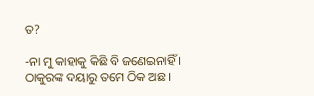ତ?

-ନା ମୁ କାହାକୁ କିଛି ବି ଜଣେଇନାହିଁ । ଠାକୁରଙ୍କ ଦୟାରୁ ତମେ ଠିକ ଅଛ ।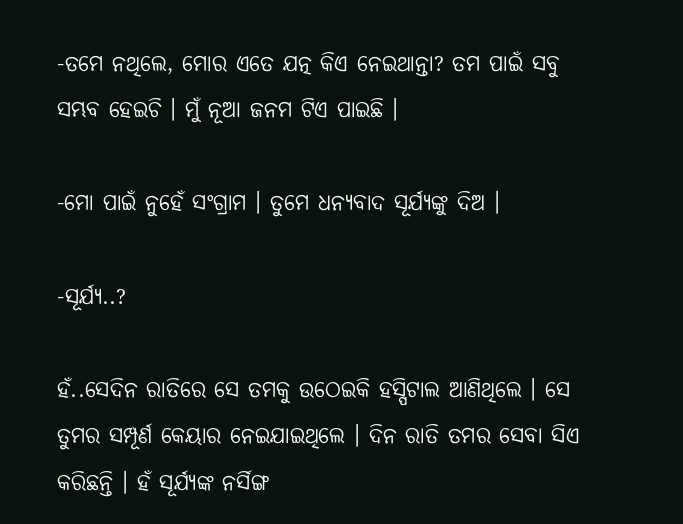-ତମେ ନଥିଲେ, ମୋର ଏତେ ଯତ୍ନ କିଏ ନେଇଥାନ୍ତା? ତମ ପାଇଁ ସବୁ ସମ୍ଭବ ହେଇଚି । ମୁଁ ନୂଆ ଜନମ ଟିଏ ପାଇଛି ।

-ମୋ ପାଇଁ ନୁହେଁ ସଂଗ୍ରାମ । ତୁମେ ଧନ୍ୟବାଦ ସୂର୍ଯ୍ୟଙ୍କୁ ଦିଅ ।

-ସୂର୍ଯ୍ୟ..?

ହଁ..ସେଦିନ ରାତିରେ ସେ ତମକୁ ଉଠେଇକି ହସ୍ପିଟାଲ ଆଣିଥିଲେ । ସେ ତୁମର ସମ୍ପୂର୍ଣ କେୟାର ନେଇଯାଇଥିଲେ । ଦିନ ରାତି ତମର ସେବା ସିଏ କରିଛନ୍ତି । ହଁ ସୂର୍ଯ୍ୟଙ୍କ ନର୍ସିଙ୍ଗ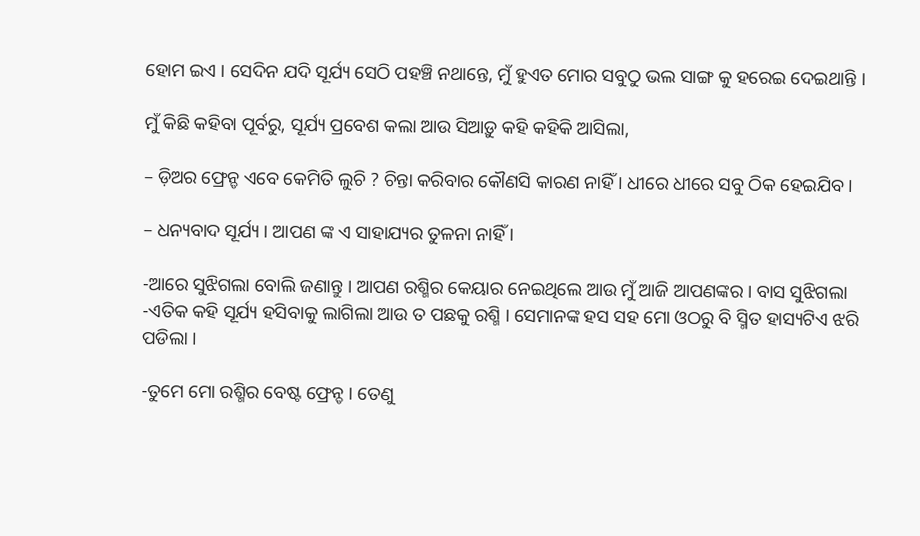ହୋମ ଇଏ । ସେଦିନ ଯଦି ସୂର୍ଯ୍ୟ ସେଠି ପହଞ୍ଚି ନଥାନ୍ତେ, ମୁଁ ହୁଏତ ମୋର ସବୁଠୁ ଭଲ ସାଙ୍ଗ କୁ ହରେଇ ଦେଇଥାନ୍ତି ।

ମୁଁ କିଛି କହିବା ପୂର୍ବରୁ, ସୂର୍ଯ୍ୟ ପ୍ରବେଶ କଲା ଆଉ ସିଆଡ଼ୁ କହି କହିକି ଆସିଲା,

– ଡ଼ିଅର ଫ୍ରେନ୍ଡ ଏବେ କେମିତି ଲୁଚି ? ଚିନ୍ତା କରିବାର କୌଣସି କାରଣ ନାହିଁ । ଧୀରେ ଧୀରେ ସବୁ ଠିକ ହେଇଯିବ ।

– ଧନ୍ୟବାଦ ସୂର୍ଯ୍ୟ । ଆପଣ ଙ୍କ ଏ ସାହାଯ୍ୟର ତୁଳନା ନାହିଁ ।

-ଆରେ ସୁଝିଗଲା ବୋଲି ଜଣାନ୍ତୁ । ଆପଣ ରଶ୍ମିର କେୟାର ନେଇଥିଲେ ଆଉ ମୁଁ ଆଜି ଆପଣଙ୍କର । ବାସ ସୁଝିଗଲା -ଏତିକ କହି ସୂର୍ଯ୍ୟ ହସିବାକୁ ଲାଗିଲା ଆଉ ତ ପଛକୁ ରଶ୍ମି । ସେମାନଙ୍କ ହସ ସହ ମୋ ଓଠରୁ ବି ସ୍ମିତ ହାସ୍ୟଟିଏ ଝରି ପଡିଲା ।

-ତୁମେ ମୋ ରଶ୍ମିର ବେଷ୍ଟ ଫ୍ରେନ୍ଡ । ତେଣୁ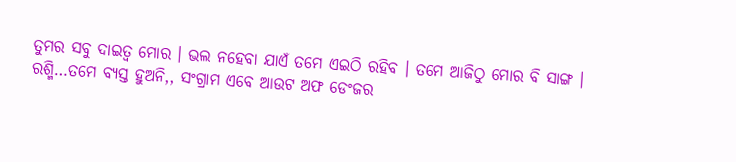ତୁମର ସବୁ ଦାଇତ୍ୱ ମୋର । ଭଲ ନହେବା ଯାଏଁ ତମେ ଏଇଠି ରହିବ । ତମେ ଆଜିଠୁ ମୋର ବି ସାଙ୍ଗ । ରଶ୍ମି…ତମେ ବ୍ୟସ୍ତ ହୁଅନି,, ସଂଗ୍ରାମ ଏବେ ଆଉଟ ଅଫ ଡେଂଜର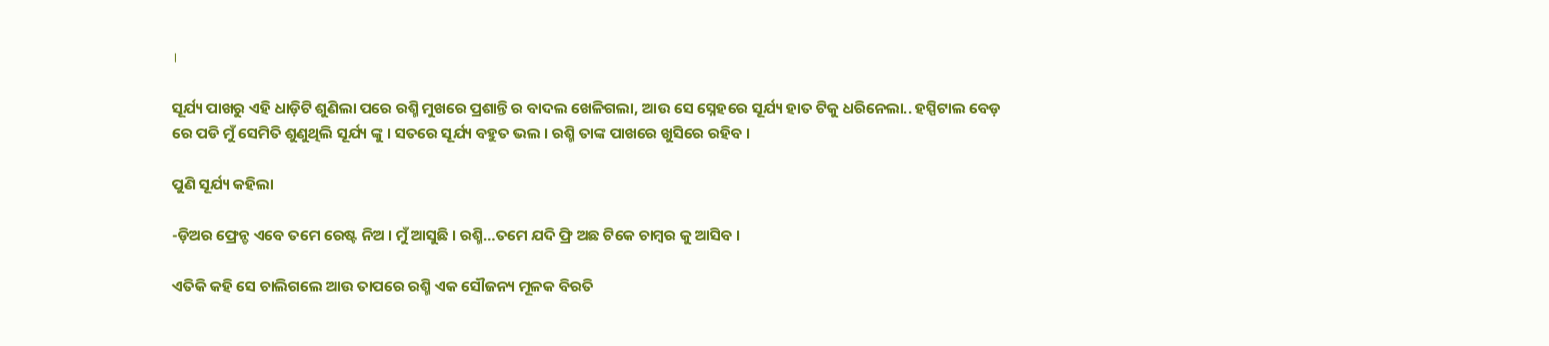।

ସୂର୍ଯ୍ୟ ପାଖରୁ ଏହି ଧାଡ଼ିଟି ଶୁଣିଲା ପରେ ରଶ୍ମି ମୁଖରେ ପ୍ରଶାନ୍ତି ର ବାଦଲ ଖେଳିଗଲା, ଆଉ ସେ ସ୍ନେହରେ ସୂର୍ଯ୍ୟ ହାତ ଟିକୁ ଧରିନେଲା.. ହସ୍ପିଟାଲ ବେଡ଼ ରେ ପଡି ମୁଁ ସେମିତି ଶୁଣୁଥିଲି ସୂର୍ଯ୍ୟ ଙ୍କୁ । ସତରେ ସୂର୍ଯ୍ୟ ବହୁତ ଭଲ । ରଶ୍ମି ତାଙ୍କ ପାଖରେ ଖୁସିରେ ରହିବ ।

ପୁଣି ସୂର୍ଯ୍ୟ କହିଲା

-ଡ଼ିଅର ଫ୍ରେନ୍ଡ ଏବେ ତମେ ରେଷ୍ଟ ନିଅ । ମୁଁ ଆସୁଛି । ରଶ୍ମି…ତମେ ଯଦି ଫ୍ରି ଅଛ ଟିକେ ଚାମ୍ବର କୁ ଆସିବ ।

ଏତିକି କହି ସେ ଚାଲିଗଲେ ଆଉ ତାପରେ ରଶ୍ମି ଏକ ସୌଜନ୍ୟ ମୂଳକ ବିରତି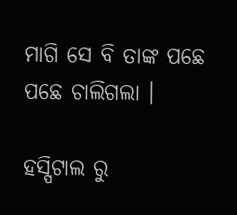ମାଗି ସେ ବି ତାଙ୍କ ପଛେ ପଛେ ଚାଲିଗଲା ।

ହସ୍ପିଟାଲ ରୁ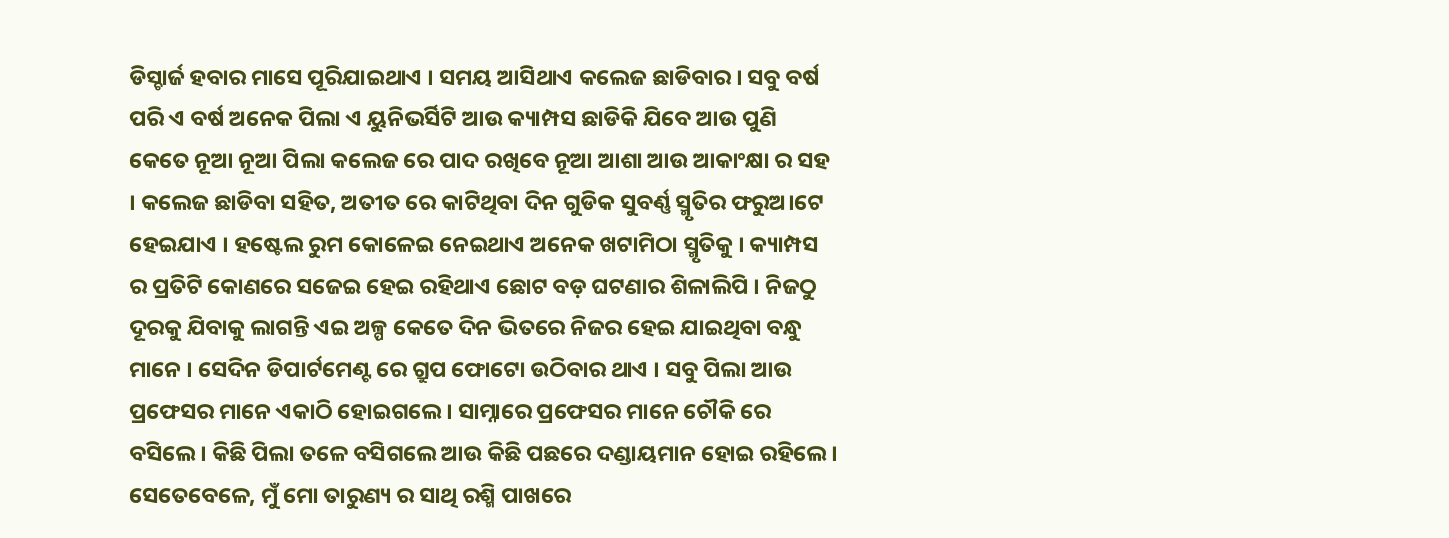ଡିସ୍ଚାର୍ଜ ହବାର ମାସେ ପୂରିଯାଇଥାଏ । ସମୟ ଆସିଥାଏ କଲେଜ ଛାଡିବାର । ସବୁ ବର୍ଷ ପରି ଏ ବର୍ଷ ଅନେକ ପିଲା ଏ ୟୁନିଭର୍ସିଟି ଆଉ କ୍ୟାମ୍ପସ ଛାଡିକି ଯିବେ ଆଉ ପୁଣି କେତେ ନୂଆ ନୂଆ ପିଲା କଲେଜ ରେ ପାଦ ରଖିବେ ନୂଆ ଆଶା ଆଉ ଆକାଂକ୍ଷା ର ସହ । କଲେଜ ଛାଡିବା ସହିତ, ଅତୀତ ରେ କାଟିଥିବା ଦିନ ଗୁଡିକ ସୁବର୍ଣ୍ଣ ସ୍ମୃତିର ଫରୁଅ।ଟେ ହେଇଯାଏ । ହଷ୍ଟେଲ ରୁମ କୋଳେଇ ନେଇଥାଏ ଅନେକ ଖଟାମିଠା ସ୍ମୃତିକୁ । କ୍ୟାମ୍ପସ ର ପ୍ରତିଟି କୋଣରେ ସଜେଇ ହେଇ ରହିଥାଏ ଛୋଟ ବଡ଼ ଘଟଣାର ଶିଳାଲିପି । ନିଜଠୁ ଦୂରକୁ ଯିବାକୁ ଲାଗନ୍ତି ଏଇ ଅଳ୍ପ କେତେ ଦିନ ଭିତରେ ନିଜର ହେଇ ଯାଇଥିବା ବନ୍ଧୁ ମାନେ । ସେଦିନ ଡିପାର୍ଟମେଣ୍ଟ ରେ ଗ୍ରୁପ ଫୋଟୋ ଉଠିବାର ଥାଏ । ସବୁ ପିଲା ଆଉ ପ୍ରଫେସର ମାନେ ଏକାଠି ହୋଇଗଲେ । ସାମ୍ନାରେ ପ୍ରଫେସର ମାନେ ଚୌକି ରେ ବସିଲେ । କିଛି ପିଲା ତଳେ ବସିଗଲେ ଆଉ କିଛି ପଛରେ ଦଣ୍ଡାୟମାନ ହୋଇ ରହିଲେ । ସେତେବେଳେ, ମୁଁ ମୋ ତାରୁଣ୍ୟ ର ସାଥି ରଶ୍ମି ପାଖରେ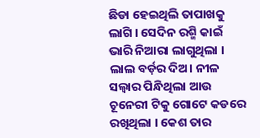ଛିଡା ହେଇଥିଲି ତାପାଖକୁ ଲାଗି । ସେଦିନ ରଶ୍ମି କାଇଁ ଭାରି ନିଆରା ଲାଗୁଥିଲା । ଲାଲ ବର୍ଡ଼ର ଦିଅ। ନୀଳ ସଲ୍ୱାର ପିନ୍ଧିଥିଲା ଆଉ ଚୂନେରୀ ଟିକୁ ଗୋଟେ କଡରେ ରଖିଥିଲା । କେଶ ତାର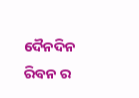ଦୈନଦିନ ରିବନ ର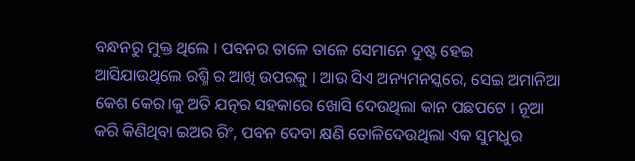ବନ୍ଧନରୁ ମୁକ୍ତ ଥିଲେ । ପବନର ତାଳେ ତାଳେ ସେମାନେ ଦୁଷ୍ଟ ହେଇ ଆସିଯାଉଥିଲେ ରଶ୍ମି ର ଆଖି ଉପରକୁ । ଆଉ ସିଏ ଅନ୍ୟମନସ୍କରେ, ସେଇ ଅମାନିଆ କେଶ କେର।କୁ ଅତି ଯତ୍ନର ସହକାରେ ଖୋସି ଦେଉଥିଲା କାନ ପଛପଟେ । ନୂଆ କରି କିଣିଥିବା ଇଅର ରିଂ, ପବନ ଦେବା କ୍ଷଣି ତୋଳିଦେଉଥିଲା ଏକ ସୁମଧୁର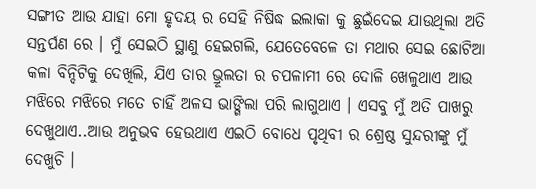ସଙ୍ଗୀତ ଆଉ ଯାହା ମୋ ହୃଦୟ ର ସେହି ନିଷିଦ୍ଧ ଇଲାକା କୁ ଛୁଇଁଦେଇ ଯାଉଥିଲା ଅତି ସନ୍ତର୍ପଣ ରେ । ମୁଁ ସେଇଠି ସ୍ଥାଣୁ ହେଇଗଲି, ଯେତେବେଳେ ତା ମଥାର ସେଇ ଛୋଟିଆ କଳା ବିନ୍ଦିଟିକୁ ଦେଖିଲି, ଯିଏ ତାର ଭ୍ରୂଲତା ର ଚପଳାମୀ ରେ ଦୋଳି ଖେଳୁଥାଏ ଆଉ ମଝିରେ ମଝିରେ ମତେ ଚାହିଁ ଅଳସ ଭାଙ୍ଗିଲା ପରି ଲାଗୁଥାଏ । ଏସବୁ ମୁଁ ଅତି ପାଖରୁ ଦେଖୁଥାଏ..ଆଉ ଅନୁଭବ ହେଉଥାଏ ଏଇଠି ବୋଧେ ପୃଥିବୀ ର ଶ୍ରେଷ୍ଠ ସୁନ୍ଦରୀଙ୍କୁ ମୁଁ ଦେଖୁଚି ।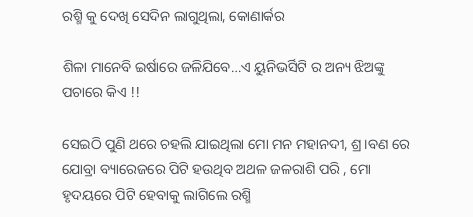ରଶ୍ମି କୁ ଦେଖି ସେଦିନ ଲାଗୁଥିଲା, କୋଣାର୍କର

ଶିଳା ମାନେବି ଇର୍ଷାରେ ଜଳିଯିବେ…ଏ ୟୁନିଭର୍ସିଟି ର ଅନ୍ୟ ଝିଅଙ୍କୁ ପଚାରେ କିଏ !!

ସେଇଠି ପୁଣି ଥରେ ଚହଲି ଯାଇଥିଲା ମୋ ମନ ମହାନଦୀ, ଶ୍ର।ବଣ ରେ ଯୋବ୍ରା ବ୍ୟାରେଜରେ ପିଟି ହଉଥିବ ଅଥଳ ଜଳରାଶି ପରି , ମୋ ହୃଦୟରେ ପିଟି ହେବାକୁ ଲାଗିଲେ ରଶ୍ମି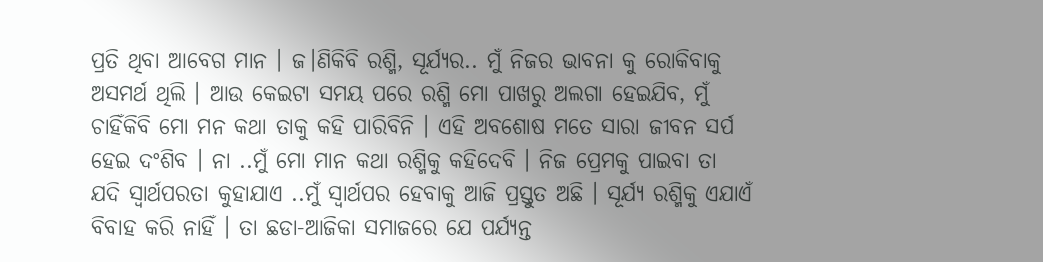ପ୍ରତି ଥିବା ଆବେଗ ମାନ । ଜ।ଣିକିବି ରଶ୍ମି, ସୂର୍ଯ୍ୟର.. ମୁଁ ନିଜର ଭାବନା କୁ ରୋକିବାକୁ ଅସମର୍ଥ ଥିଲି । ଆଉ କେଇଟା ସମୟ ପରେ ରଶ୍ମି ମୋ ପାଖରୁ ଅଲଗା ହେଇଯିବ, ମୁଁ ଚାହିଁକିବି ମୋ ମନ କଥା ତାକୁ କହି ପାରିବିନି । ଏହି ଅବଶୋଷ ମତେ ସାରା ଜୀବନ ସର୍ପ ହେଇ ଦଂଶିବ । ନା ..ମୁଁ ମୋ ମାନ କଥା ରଶ୍ମିକୁ କହିଦେବି । ନିଜ ପ୍ରେମକୁ ପାଇବା ତା ଯଦି ସ୍ୱାର୍ଥପରତା କୁହାଯାଏ ..ମୁଁ ସ୍ୱାର୍ଥପର ହେବାକୁ ଆଜି ପ୍ରସ୍ତୁତ ଅଛି । ସୂର୍ଯ୍ୟ ରଶ୍ମିକୁ ଏଯାଏଁ ବିବାହ କରି ନାହିଁ । ତା ଛଡା-ଆଜିକା ସମାଜରେ ଯେ ପର୍ଯ୍ୟନ୍ତ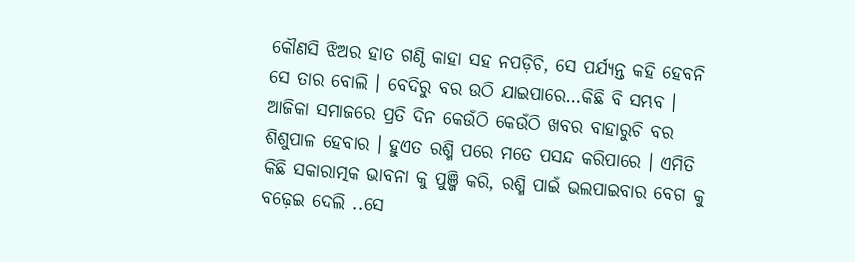କୌଣସି ଝିଅର ହାତ ଗଣ୍ଠି କାହା ସହ ନପଡ଼ିଚି, ସେ ପର୍ଯ୍ୟନ୍ତ କହି ହେବନି ସେ ତାର ବୋଲି । ବେଦିରୁ ବର ଉଠି ଯାଇପାରେ…କିଛି ବି ସମ୍ଭବ । ଆଜିକା ସମାଜରେ ପ୍ରତି ଦିନ କେଉଁଠି କେଉଁଠି ଖବର ବାହାରୁଚି ବର ଶିଶୁପାଳ ହେବାର । ହୁଏତ ରଶ୍ମି ପରେ ମତେ ପସନ୍ଦ କରିପାରେ । ଏମିତି କିଛି ସକାରାତ୍ମକ ଭାବନା କୁ ପୁଞ୍ଜି କରି, ରଶ୍ମି ପାଇଁ ଭଲପାଇବାର ବେଗ କୁ ବଢ଼େଇ ଦେଲି ..ସେ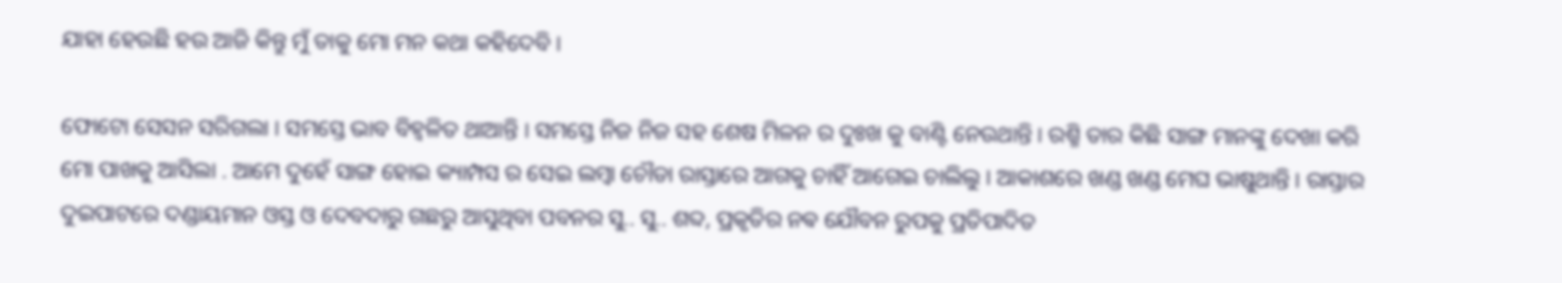ଯାହା ହେଉଛି ହଉ ଆଜି କିନ୍ତୁ ମୁଁ ତାକୁ ମୋ ମନ କଥା କହିଦେବି ।

ଫୋଟୋ ସେସନ ସରିଗଲା । ସମସ୍ତେ ଭାବ ବିହ୍ଵଳିତ ଥାଆନ୍ତି । ସମସ୍ତେ ନିଜ ନିଜ ସହ ଶେଷ ମିଳନ ର ଦୁଃଖ କୁ ବାଣ୍ଟି ନେଉଥାନ୍ତି । ରଶ୍ମି ତାର କିଛି ସାଙ୍ଗ ମାନଙ୍କୁ ଦେଖା କରି ମୋ ପାଖକୁ ଆସିଲା . ଆମେ ଦୁହେଁ ସାଙ୍ଗ ହୋଇ କ୍ୟାମ୍ପସ ର ସେଇ ଲମ୍ବା ଚୌଡା ରାସ୍ତାରେ ଆଗକୁ ଚାହିଁ ଆଗେଇ ଚାଲିଲୁ । ଆକାଶରେ ଖଣ୍ଡ ଖଣ୍ଡ ମେଘ ଭାଷୁଥାନ୍ତି । ରାସ୍ତାର ଦୁଇପାଟରେ ଦଣ୍ଡାୟମାନ ଓସ୍ତ ଓ ଦେବଦାରୁ ଗଛରୁ ଆସୁଥିବା ପବନର ସୁ.. ସୁ.. ଶବ୍ଦ, ପ୍ରକୃତିର ନଵ ଯୌବନ ରୁପକୁ ପ୍ରତିପାଦିତ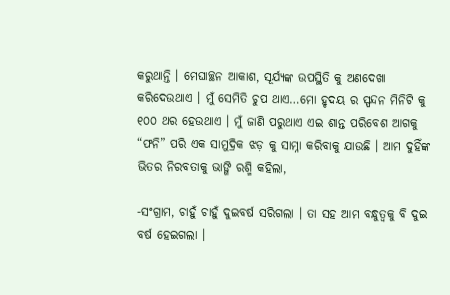କରୁଥାନ୍ତି । ମେଘାଚ୍ଛନ ଆକାଶ, ସୂର୍ଯ୍ୟଙ୍କ ଉପସ୍ଥିତି କୁ ଅଣଦେଖା କରିଦେଉଥାଏ । ମୁଁ ସେମିତି ଚୁପ ଥାଏ…ମୋ ହୃଦୟ ର ସ୍ପନ୍ଦନ ମିନିଟି କୁ ୧୦୦ ଥର ହେଉଥାଏ । ମୁଁ ଜାଣି ପରୁଥାଏ ଏଇ ଶାନ୍ତ ପରିବେଶ ଆଗକୁ “ଫନି” ପରି ଏକ ସାମୁଦ୍ରିକ ଝଡ଼ କୁ ସାମ୍ନା କରିବାକୁ ଯାଉଛି । ଆମ ଦୁହିଁଙ୍କ ଭିତର ନିରବତାକୁ ଭାଙ୍ଗି ରଶ୍ମି କହିଲା,

-ସଂଗ୍ରାମ, ଚାହୁଁ ଚାହୁଁ ଦୁଇବର୍ଷ ସରିଗଲା । ତା ସହ ଆମ ବନ୍ଧୁତ୍ଵକୁ ବି ଦୁଇ ବର୍ଷ ହେଇଗଲା ।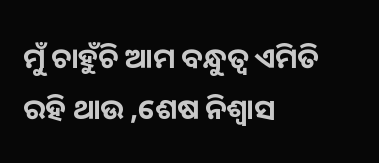ମୁଁ ଚାହୁଁଚି ଆମ ବନ୍ଧୁତ୍ୱ ଏମିତି ରହି ଥାଉ ,ଶେଷ ନିଶ୍ୱାସ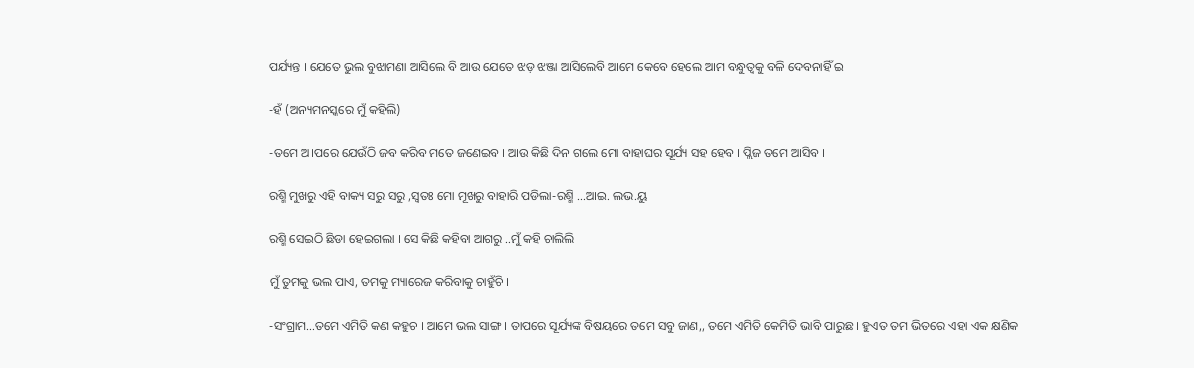ପର୍ଯ୍ୟନ୍ତ । ଯେତେ ଭୁଲ ବୁଝାମଣା ଆସିଲେ ବି ଆଉ ଯେତେ ଝଡ଼ ଝଞ୍ଜା ଆସିଲେବି ଆମେ କେବେ ହେଲେ ଆମ ବନ୍ଧୁତ୍ଵକୁ ବଳି ଦେବନାହିଁ ଇ

-ହଁ (ଅନ୍ୟମନସ୍କରେ ମୁଁ କହିଲି)

-ତମେ ଅ।ପରେ ଯେଉଁଠି ଜବ କରିବ ମତେ ଜଣେଇବ । ଆଉ କିଛି ଦିନ ଗଲେ ମୋ ବାହାଘର ସୂର୍ଯ୍ୟ ସହ ହେବ । ପ୍ଲିଜ ତମେ ଆସିବ ।

ରଶ୍ମି ମୁଖରୁ ଏହି ବାକ୍ୟ ସରୁ ସରୁ ,ସ୍ୱତଃ ମୋ ମୂଖରୁ ବାହାରି ପଡିଲା-ରଶ୍ମି …ଆଇ. ଲଭ.ୟୁ

ରଶ୍ମି ସେଇଠି ଛିଡା ହେଇଗଲା । ସେ କିଛି କହିବା ଆଗରୁ ..ମୁଁ କହି ଚାଲିଲି

ମୁଁ ତୁମକୁ ଭଲ ପାଏ, ତମକୁ ମ୍ୟାରେଜ କରିବାକୁ ଚାହୁଁଚି ।

-ସଂଗ୍ରାମ…ତମେ ଏମିତି କଣ କହୁଚ । ଆମେ ଭଲ ସାଙ୍ଗ । ତାପରେ ସୂର୍ଯ୍ୟଙ୍କ ବିଷୟରେ ତମେ ସବୁ ଜାଣ,, ତମେ ଏମିତି କେମିତି ଭାବି ପାରୁଛ । ହୁଏତ ତମ ଭିତରେ ଏହା ଏକ କ୍ଷଣିକ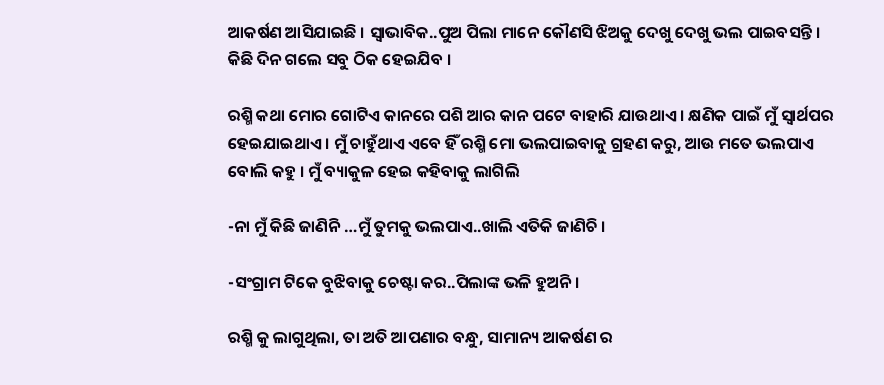ଆକର୍ଷଣ ଆସିଯାଇଛି । ସ୍ୱାଭାବିକ..ପୁଅ ପିଲା ମାନେ କୌଣସି ଝିଅକୁ ଦେଖୁ ଦେଖୁ ଭଲ ପାଇବସନ୍ତି । କିଛି ଦିନ ଗଲେ ସବୁ ଠିକ ହେଇଯିବ ।

ରଶ୍ମି କଥା ମୋର ଗୋଟିଏ କାନରେ ପଶି ଆର କାନ ପଟେ ବାହାରି ଯାଉଥାଏ । କ୍ଷଣିକ ପାଇଁ ମୁଁ ସ୍ୱାର୍ଥପର ହେଇଯାଇଥାଏ । ମୁଁ ଚାହୁଁଥାଏ ଏବେ ହିଁ ରଶ୍ମି ମୋ ଭଲପାଇବାକୁ ଗ୍ରହଣ କରୁ, ଆଉ ମତେ ଭଲପାଏ ବୋଲି କହୁ । ମୁଁ ବ୍ୟାକୁଳ ହେଇ କହିବାକୁ ଲାଗିଲି

-ନା ମୁଁ କିଛି ଜାଣିନି …ମୁଁ ତୁମକୁ ଭଲପାଏ..ଖାଲି ଏତିକି ଜାଣିଚି ।

-ସଂଗ୍ରାମ ଟିକେ ବୁଝିବାକୁ ଚେଷ୍ଟା କର..ପିଲାଙ୍କ ଭଳି ହୁଅନି ।

ରଶ୍ମି କୁ ଲାଗୁଥିଲା, ତା ଅତି ଆପଣାର ବନ୍ଧୁ, ସାମାନ୍ୟ ଆକର୍ଷଣ ର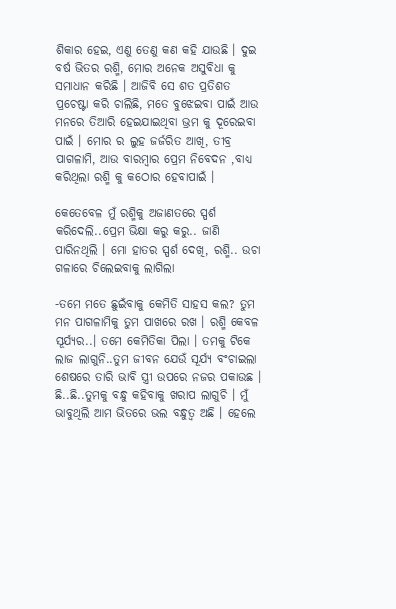ଶିକାର ହେଇ, ଏଣୁ ତେଣୁ କଣ କହି ଯାଉଛି । ଦୁଇ ବର୍ଷ ଭିତର ରଶ୍ମି, ମୋର ଅନେକ ଅସୁବିଧା କୁ ସମାଧାନ କରିଛି । ଆଜିବି ସେ ଶତ ପ୍ରତିଶତ ପ୍ରଚେଷ୍ଟା କରି ଚାଲିଛି, ମତେ ବୁଝେଇବା ପାଇଁ ଆଉ ମନରେ ତିଆରି ହେଇଯାଇଥିବା ଭ୍ରମ କୁ ଦୂରେଇବା ପାଇଁ । ମୋର ର ଲୁହ ଜର୍ଜରିତ ଆଖି, ତୀବ୍ର ପାଗଳାମି, ଆଉ ବାରମ୍ବାର ପ୍ରେମ ନିବେଦନ ,ବାଧ୍ୟ କରିଥିଲା ରଶ୍ମି କୁ କଠୋର ହେବାପାଇଁ ।

କେତେବେଳ ମୁଁ ରଶ୍ମିକୁ ଅଜାଣତରେ ସ୍ପର୍ଶ କରିଦେଲି..ପ୍ରେମ ଭିକ୍ଷା କରୁ କରୁ.. ଜାଣି ପାରିନଥିଲି । ମୋ ହାତର ସ୍ପର୍ଶ ଦେଖି, ରଶ୍ମି.. ଉଚା ଗଳାରେ ଚିଲେଇବାକୁ ଲାଗିଲା

-ତମେ ମତେ ଛୁଇଁବାକୁ କେମିତି ସାହସ କଲ? ତୁମ ମନ ପାଗଳାମିକୁ ତୁମ ପାଖରେ ରଖ । ରଶ୍ମି କେବଳ ସୂର୍ଯ୍ୟର..। ତମେ କେମିତିକା ପିଲା । ତମକୁ ଟିକେ ଲାଜ ଲାଗୁନି..ତୁମ ଜୀବନ ଯେଉଁ ସୂର୍ଯ୍ୟ ବଂଚାଇଲା ଶେଷରେ ତାରି ଭାବି ସ୍ତ୍ରୀ ଉପରେ ନଜର ପକାଉଛ । ଛି..ଛି..ତୁମକୁ ବନ୍ଧୁ କହିବାକୁ ଖରାପ ଲାଗୁଚି । ମୁଁ ଭାବୁଥିଲି ଆମ ଭିତରେ ଭଲ ବନ୍ଧୁତ୍ୱ ଅଛି । ହେଲେ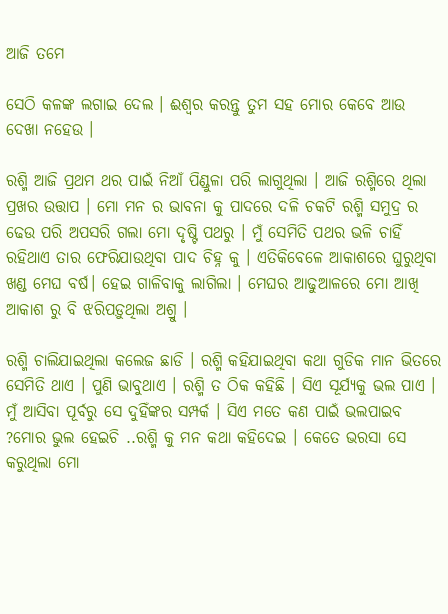ଆଜି ତମେ

ସେଠି କଳଙ୍କ ଲଗାଇ ଦେଲ । ଈଶ୍ୱର କରନ୍ତୁ ତୁମ ସହ ମୋର କେବେ ଆଉ ଦେଖା ନହେଉ ।

ରଶ୍ମି ଆଜି ପ୍ରଥମ ଥର ପାଇଁ ନିଆଁ ପିଣ୍ଡୁଳା ପରି ଲାଗୁଥିଲା । ଆଜି ରଶ୍ମିରେ ଥିଲା ପ୍ରଖର ଉତ୍ତାପ । ମୋ ମନ ର ଭାବନା କୁ ପାଦରେ ଦଳି ଚକଟି ରଶ୍ମି ସମୁଦ୍ର ର ଢେଉ ପରି ଅପସରି ଗଲା ମୋ ଦୃଷ୍ଟି ପଥରୁ । ମୁଁ ସେମିତି ପଥର ଭଳି ଚାହିଁ ରହିଥାଏ ତାର ଫେରିଯାଉଥିବା ପାଦ ଚିହ୍ନ କୁ । ଏତିକିବେଳେ ଆକାଶରେ ଘୁରୁଥିବା ଖଣ୍ଡ ମେଘ ବର୍ଷ। ହେଇ ଗାଳିବାକୁ ଲାଗିଲା । ମେଘର ଆଢୁଆଳରେ ମୋ ଆଖି ଆକାଶ ରୁ ବି ଝରିପଡ଼ୁଥିଲା ଅଶ୍ରୁ ।

ରଶ୍ମି ଚାଲିଯାଇଥିଲା କଲେଜ ଛାଡି । ରଶ୍ମି କହିଯାଇଥିବା କଥା ଗୁଡିକ ମାନ ଭିତରେ ସେମିତି ଥାଏ । ପୁଣି ଭାବୁଥାଏ । ରଶ୍ମି ତ ଠିକ କହିଛି । ସିଏ ସୂର୍ଯ୍ୟକୁ ଭଲ ପାଏ । ମୁଁ ଆସିବା ପୂର୍ବରୁ ସେ ଦୁହିଁଙ୍କର ସମ୍ପର୍କ । ସିଏ ମତେ କଣ ପାଇଁ ଭଲପାଇବ ?ମୋର ଭୁଲ ହେଇଚି ..ରଶ୍ମି କୁ ମନ କଥା କହିଦେଇ । କେତେ ଭରସା ସେ କରୁଥିଲା ମୋ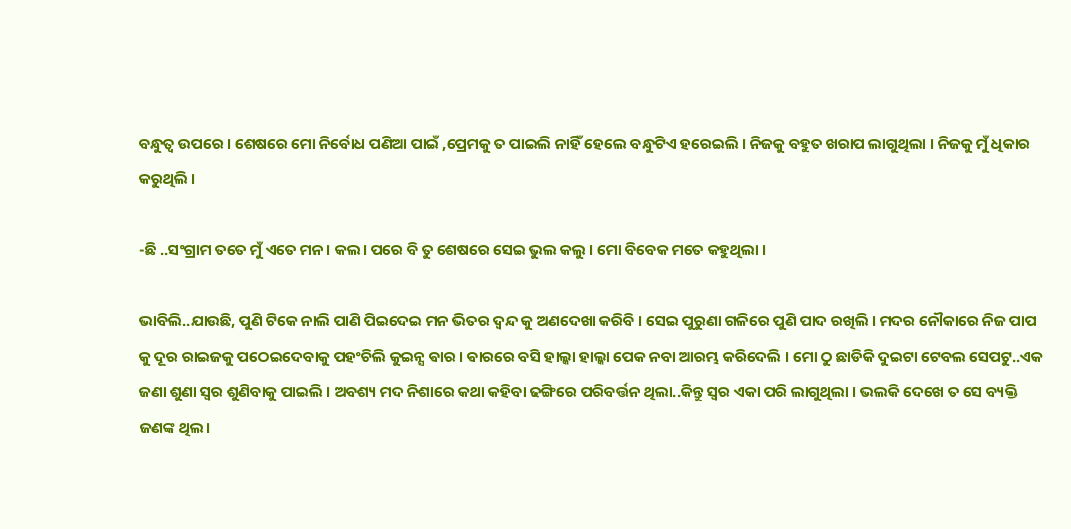ବନ୍ଧୁତ୍ୱ ଉପରେ । ଶେଷରେ ମୋ ନିର୍ବୋଧ ପଣିଆ ପାଇଁ ,ପ୍ରେମକୁ ତ ପାଇଲି ନାହିଁ ହେଲେ ବନ୍ଧୁଟିଏ ହରେଇଲି । ନିଜକୁ ବହୁତ ଖରାପ ଲାଗୁଥିଲା । ନିଜକୁ ମୁଁ ଧିକାର କରୁଥିଲି ।

-ଛି ..ସଂଗ୍ରାମ ତତେ ମୁଁ ଏତେ ମନ। କଲ। ପରେ ବି ତୁ ଶେଷରେ ସେଇ ଭୁଲ କଲୁ । ମୋ ବିବେକ ମତେ କହୁଥିଲା ।

ଭାବିଲି..ଯାଉଛି, ପୁଣି ଟିକେ ନାଲି ପାଣି ପିଇଦେଇ ମନ ଭିତର ଦ୍ଵନ୍ଦ କୁ ଅଣଦେଖା କରିବି । ସେଇ ପୁରୁଣା ଗଳିରେ ପୁଣି ପାଦ ରଖିଲି । ମଦର ନୌକାରେ ନିଜ ପାପ କୁ ଦୂର ରାଇଜକୁ ପଠେଇଦେବାକୁ ପହଂଚିଲି କୁଇନ୍ସ ଵାର । ଵାରରେ ବସି ହାଲ୍କା ହାଲ୍କା ପେକ ନବା ଆରମ୍ଭ କରିଦେଲି । ମୋ ଠୁ ଛାଡିକି ଦୁଇଟା ଟେବଲ ସେପଟୁ..ଏକ ଜଣା ଶୁଣା ସ୍ୱର ଶୁଣିବାକୁ ପାଇଲି । ଅବଶ୍ୟ ମଦ ନିଶାରେ କଥା କହିବା ଢଙ୍ଗିରେ ପରିବର୍ତ୍ତନ ଥିଲା..କିନ୍ତୁ ସ୍ୱର ଏକା ପରି ଲାଗୁଥିଲା । ଭଲକି ଦେଖେ ତ ସେ ବ୍ୟକ୍ତି ଜଣଙ୍କ ଥିଲ।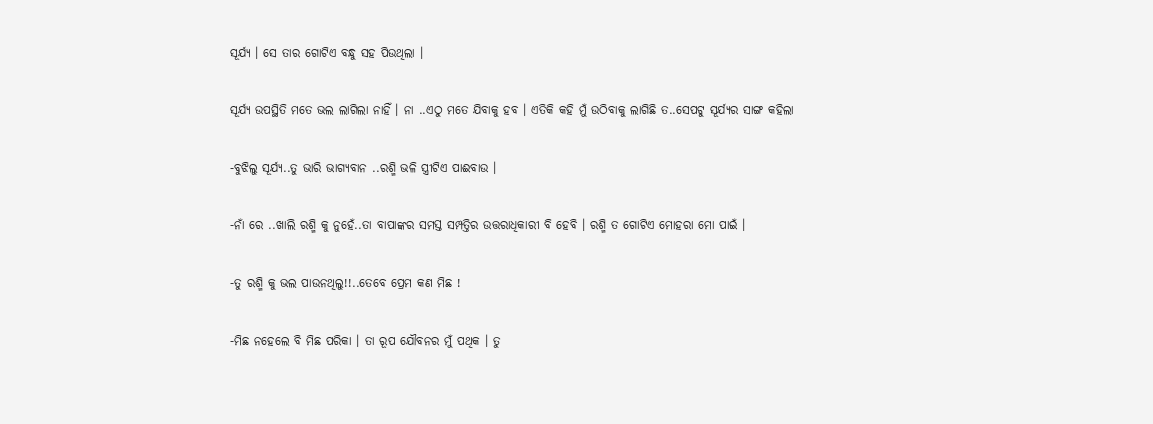ସୂର୍ଯ୍ୟ । ସେ ତାର ଗୋଟିଏ ବନ୍ଧୁ ସହ ପିଉଥିଲା ।

ସୂର୍ଯ୍ୟ ଉପସ୍ଥିତି ମତେ ଭଲ ଲାଗିଲା ନାହିଁ । ନା ..ଏଠୁ ମତେ ଯିବାକୁ ହବ । ଏତିକି କହି ମୁଁ ଉଠିବାକୁ ଲାଗିଛି ତ..ସେପଟୁ ସୂର୍ଯ୍ୟର ସାଙ୍ଗ କହିଲା

-ବୁଝିଲୁ ସୂର୍ଯ୍ୟ..ତୁ ଭାରି ଭାଗ୍ୟବାନ ..ରଶ୍ମି ଭଳି ସ୍ତ୍ରୀଟିଏ ପାଈବାଉ ।

-ନାଁ ରେ ..ଖାଲି ରଶ୍ମି କୁ ନୁହେଁ..ତା ବାପାଙ୍କର ସମସ୍ତ ସମ୍ପତ୍ତିର ଉତ୍ତରାଧିକାରୀ ବି ହେବି । ରଶ୍ମି ତ ଗୋଟିଏ ମୋହରା ମୋ ପାଇଁ ।

-ତୁ ରଶ୍ମି କୁ ଭଲ ପାଉନଥିଲୁ!!..ତେବେ ପ୍ରେମ କଣ ମିଛ !

-ମିଛ ନହେଲେ ବି ମିଛ ପରିକା । ତା ରୂପ ଯୌବନର ମୁଁ ପଥିକ । ତୁ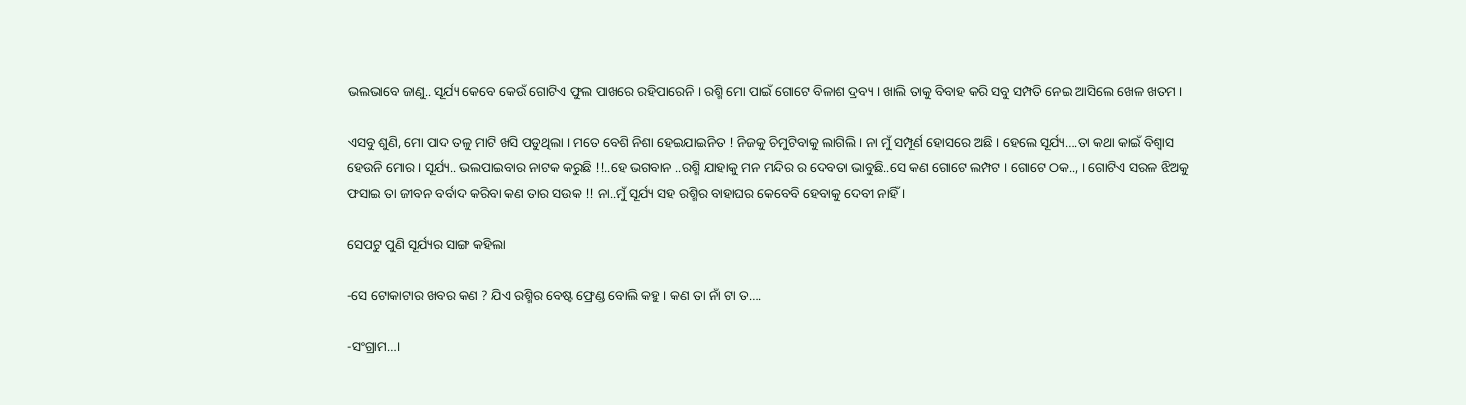ଭଲଭାବେ ଜାଣୁ.. ସୂର୍ଯ୍ୟ କେବେ କେଉଁ ଗୋଟିଏ ଫୁଲ ପାଖରେ ରହିପାରେନି । ରଶ୍ମି ମୋ ପାଇଁ ଗୋଟେ ବିଳାଶ ଦ୍ରବ୍ୟ । ଖାଲି ତାକୁ ବିବାହ କରି ସବୁ ସମ୍ପତି ନେଇ ଆସିଲେ ଖେଳ ଖତମ ।

ଏସବୁ ଶୁଣି, ମୋ ପାଦ ତଳୁ ମାଟି ଖସି ପଡୁଥିଲା । ମତେ ବେଶି ନିଶା ହେଇଯାଇନିତ ! ନିଜକୁ ଚିମୁଟିବାକୁ ଲାଗିଲି । ନା ମୁଁ ସମ୍ପୂର୍ଣ ହୋସରେ ଅଛି । ହେଲେ ସୂର୍ଯ୍ୟ….ତା କଥା କାଇଁ ବିଶ୍ୱାସ ହେଉନି ମୋର । ସୂର୍ଯ୍ୟ.. ଭଲପାଇବାର ନାଟକ କରୁଛି !!..ହେ ଭଗବାନ ..ରଶ୍ମି ଯାହାକୁ ମନ ମନ୍ଦିର ର ଦେବତା ଭାବୁଛି..ସେ କଣ ଗୋଟେ ଲମ୍ପଟ । ଗୋଟେ ଠକ.., । ଗୋଟିଏ ସରଳ ଝିଅକୁ ଫସାଇ ତା ଜୀବନ ବର୍ବାଦ କରିବା କଣ ତାର ସଉକ !! ନା..ମୁଁ ସୂର୍ଯ୍ୟ ସହ ରଶ୍ମିର ବାହାଘର କେବେବି ହେବାକୁ ଦେବୀ ନାହିଁ ।

ସେପଟୁ ପୁଣି ସୂର୍ଯ୍ୟର ସାଙ୍ଗ କହିଲା

-ସେ ଟୋକାଟାର ଖବର କଣ ? ଯିଏ ରଶ୍ମିର ବେଷ୍ଟ ଫ୍ରେଣ୍ଡ ବୋଲି କହୁ । କଣ ତା ନାଁ ଟା ତ….

-ସଂଗ୍ରାମ…।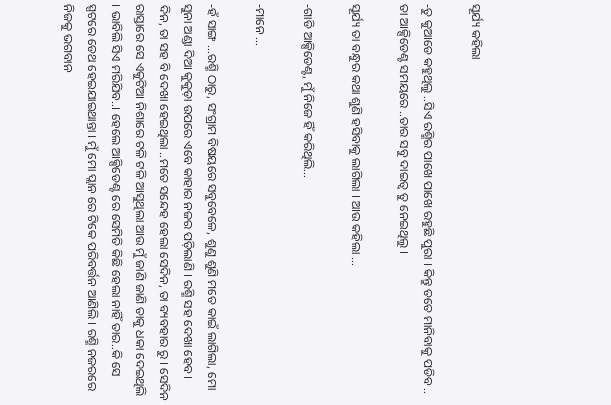ସୂର୍ଯ୍ୟ କହିଲା

-ତୁ କୁଆଡେ କହୁଥିଲୁ ..ସିଏ ରଶ୍ମିର ପାଖେ ପାଖେ ରହୁଛି ପୁରା । କିନ୍ତୁ ତତେ ମାନିବାକୁ ପଡିବ .. ତା ଆକ୍ସିଡେଣ୍ଟ ସମୟରେ ..ତାର ସବୁ ଦାଇତ୍ୱ ତୁ ନେଇଥିଲୁ ।

ସୂର୍ଯ୍ୟ ତା ବନ୍ଧୁର କଥା ଶୁଣି ହସିବାକୁ ଲାଗିଲା । ଆଉ କହିଲା …

-ଗାଡି ଆକ୍ସିଡେଣ୍ଟ, ମୁଁ ନିଜେ ହିଁ କରିଥିଲି…

-ମାନେ …

-ହଁ ସାଙ୍ଗ …ରଶ୍ମି ଠାରୁ, ସଂଗ୍ରାମ ବିଷୟରେ ସବୁବେଳେ, ଶୁଣୁ ଶୁଣି ମତେ କାଇଁ ଲାଗିଲା, ମୋ ସୁନା ଅଣ୍ଡା ଦିଆ କୁକୁଡ଼ା ଉପରେ ଏବେ କାହାର ନଜର ପଡ଼ିଲାଣି । ରଶ୍ମି ସହ ଦେଖା ହେବ। ଦିନ, ତା ସହ ବି ଦେଖା ହେଇଥିଲା ..ମତେ ସନ୍ଦେହ ହେଲା ସେଦିନ, ତା ବ୍ୟବହାର ରୁ । ସେଦିନ ରାସ୍ତାରେ ସେ ଏକୁଟିଆ ନିଶାରେ ଟଳି ଟଳି ଆସୁଥିଲା ଆଉ ମୁଁ ଜାଣି ଜାଣି ତାକୁ ଧକା ଦେଇଥିଲି । ଭାବିଲି ସିଏ ମରିଯିବ..। ହେଲେ ଆକ୍ସିଡେଣ୍ଟ ରେ ସେମିତି କିଛି ହେଲା ନାହିଁ ତାର..କି ସେ ସ୍ପଟରେ ଡେଥ ହେଇଯାଇଥାନ୍ତା । ମୁଁ ମୋ ପ୍ଲାନ ରେ ଟିକେ ପରିବର୍ତ୍ତନ ଆଣିଲି । ରଶ୍ମି ନଜରରେ ନିଜକୁ ଭଗବାନ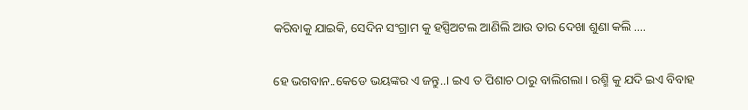କରିବାକୁ ଯାଇକି, ସେଦିନ ସଂଗ୍ରାମ କୁ ହସ୍ପିଅଟଲ ଆଣିଲି ଆଉ ତାର ଦେଖା ଶୁଣା କଲି ….

ହେ ଭଗବାନ..କେଡେ ଭୟଙ୍କର ଏ ଜନ୍ତୁ..। ଇଏ ତ ପିଶାଚ ଠାରୁ ବାଲିଗଲା । ରଶ୍ମି କୁ ଯଦି ଇଏ ବିବାହ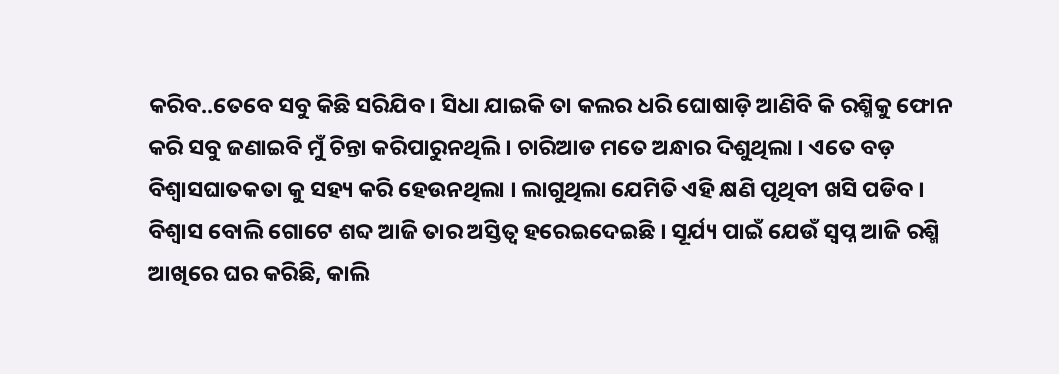କରିବ..ତେବେ ସବୁ କିଛି ସରିଯିବ । ସିଧା ଯାଇକି ତା କଲର ଧରି ଘୋଷାଡ଼ି ଆଣିବି କି ରଶ୍ମିକୁ ଫୋନ କରି ସବୁ ଜଣାଇବି ମୁଁ ଚିନ୍ତା କରିପାରୁନଥିଲି । ଚାରିଆଡ ମତେ ଅନ୍ଧାର ଦିଶୁଥିଲା । ଏତେ ବଡ଼ ବିଶ୍ୱାସଘାତକତା କୁ ସହ୍ୟ କରି ହେଉନଥିଲା । ଲାଗୁଥିଲା ଯେମିତି ଏହି କ୍ଷଣି ପୃଥିବୀ ଖସି ପଡିବ । ବିଶ୍ୱାସ ବୋଲି ଗୋଟେ ଶବ୍ଦ ଆଜି ତାର ଅସ୍ତିତ୍ବ ହରେଇଦେଇଛି । ସୂର୍ଯ୍ୟ ପାଇଁ ଯେଉଁ ସ୍ବପ୍ନ ଆଜି ରଶ୍ମି ଆଖିରେ ଘର କରିଛି, କାଲି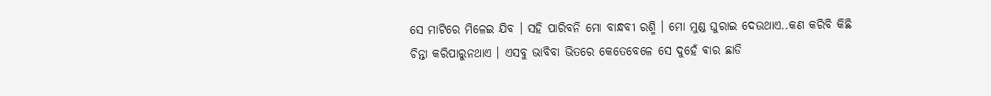ସେ ମାଟିରେ ମିଳେଇ ଯିବ । ସହି ପାରିବନି ମୋ ବାନ୍ଧବୀ ରଶ୍ମି । ମୋ ମୁଣ୍ଡ ଘୁରାଇ ଦେଉଥାଏ..କଣ କରିବି କିଛି ଚିନ୍ତା କରିପାରୁନଥାଏ । ଏସବୁ ଭାବିବା ଭିତରେ କେତେବେଳେ ସେ ଦୁହେଁ ଵାର ଛାଡି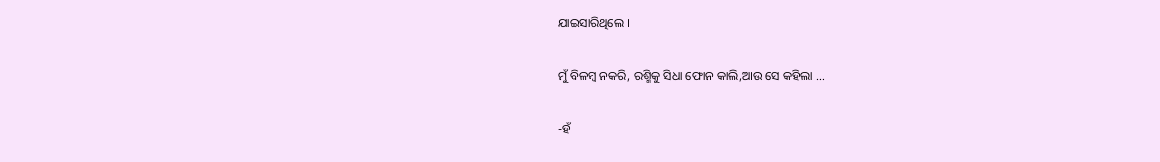ଯାଇସାରିଥିଲେ ।

ମୁଁ ବିଳମ୍ବ ନକରି, ରଶ୍ମିକୁ ସିଧା ଫୋନ କାଲି,ଆଉ ସେ କହିଲା …

-ହଁ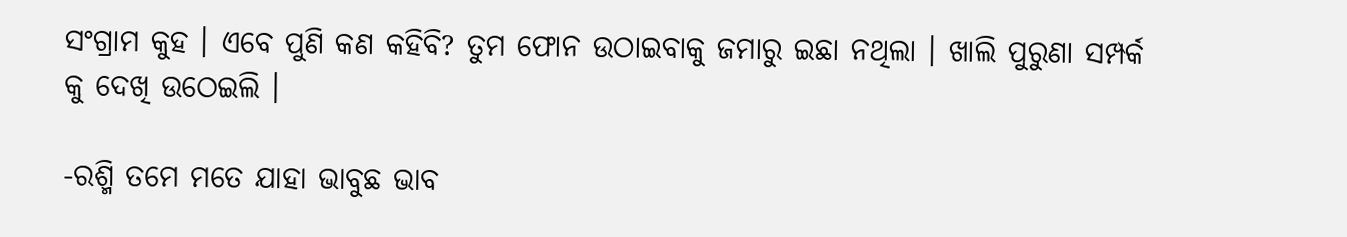ସଂଗ୍ରାମ କୁହ । ଏବେ ପୁଣି କଣ କହିବି? ତୁମ ଫୋନ ଉଠାଇବାକୁ ଜମାରୁ ଇଛା ନଥିଲା । ଖାଲି ପୁରୁଣା ସମ୍ପର୍କ କୁ ଦେଖି ଉଠେଇଲି ।

-ରଶ୍ମି ତମେ ମତେ ଯାହା ଭାବୁଛ ଭାବ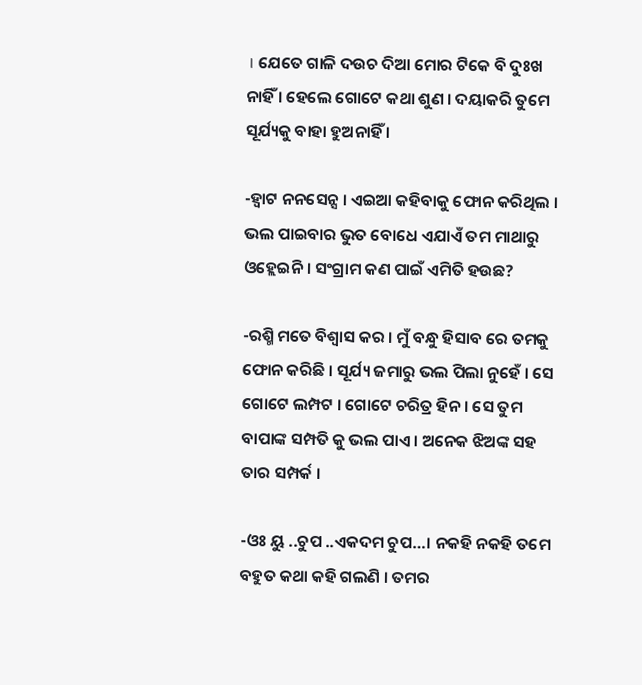। ଯେତେ ଗାଳି ଦଉଚ ଦିଆ ମୋର ଟିକେ ବି ଦୁଃଖ ନାହିଁ । ହେଲେ ଗୋଟେ କଥା ଶୁଣ । ଦୟାକରି ତୁମେ ସୂର୍ଯ୍ୟକୁ ବାହା ହୁଅନାହିଁ ।

-ହ୍ବାଟ ନନସେନ୍ସ । ଏଇଆ କହିବାକୁ ଫୋନ କରିଥିଲ । ଭଲ ପାଇବାର ଭୁତ ବୋଧେ ଏଯାଏଁ ତମ ମାଥାରୁ ଓହ୍ଲେଇନି । ସଂଗ୍ରାମ କଣ ପାଇଁ ଏମିତି ହଉଛ?

-ରଶ୍ମି ମତେ ବିଶ୍ୱାସ କର । ମୁଁ ବନ୍ଧୁ ହିସାବ ରେ ତମକୁ ଫୋନ କରିଛି । ସୂର୍ଯ୍ୟ ଜମାରୁ ଭଲ ପିଲା ନୁହେଁ । ସେ ଗୋଟେ ଲମ୍ପଟ । ଗୋଟେ ଚରିତ୍ର ହିନ । ସେ ତୁମ ବାପାଙ୍କ ସମ୍ପତି କୁ ଭଲ ପାଏ । ଅନେକ ଝିଅଙ୍କ ସହ ତାର ସମ୍ପର୍କ ।

-ଓଃ ୟୁ ..ଚୁପ ..ଏକଦମ ଚୁପ…। ନକହି ନକହି ତମେ ବହୁତ କଥା କହି ଗଲଣି । ତମର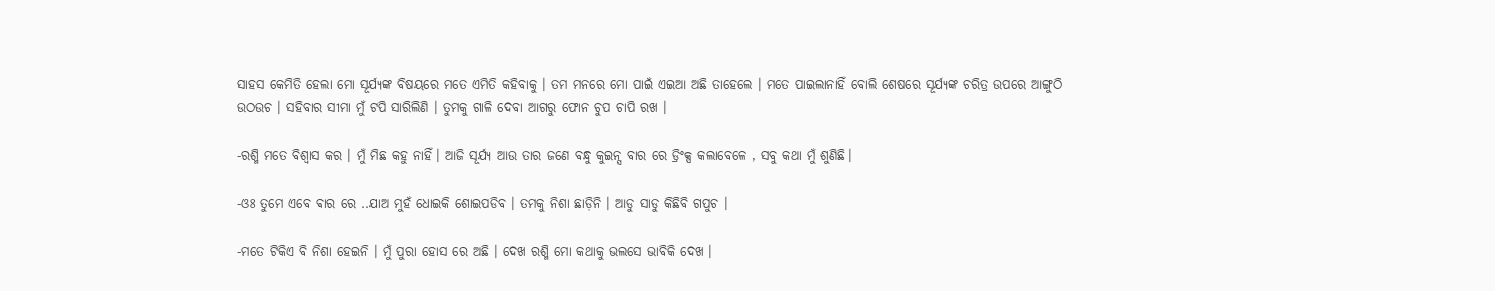ସାହସ କେମିତି ହେଲା ମୋ ସୂର୍ଯ୍ୟଙ୍କ ବିଷୟରେ ମତେ ଏମିତି କହିବାକୁ । ତମ ମନରେ ମୋ ପାଇଁ ଏଇଆ ଅଛି ତାହେଲେ । ମତେ ପାଇଲାନାହିଁ ବୋଲି ଶେଷରେ ସୂର୍ଯ୍ୟଙ୍କ ଚରିତ୍ର ଉପରେ ଆଙ୍ଗୁଠି ଉଠଉଚ । ସହିବାର ସୀମା ମୁଁ ଟପି ସାରିଲିଣି । ତୁମକୁ ଗାଳି ଦେବା ଆଗରୁ ଫୋନ ଚୁପ ଚାପି ରଖ ।

-ରଶ୍ମି ମତେ ବିଶ୍ୱାସ କର । ମୁଁ ମିଛ କହୁ ନାହିଁ। ଆଜି ସୂର୍ଯ୍ୟ ଆଉ ତାର ଜଣେ ବନ୍ଧୁ କୁଇନ୍ସ ବାର ରେ ଡ୍ରିଂକ୍ସ କଲାବେଳେ , ସବୁ କଥା ମୁଁ ଶୁଣିଛି।

-ଓଃ ତୁମେ ଏବେ ଵାର ରେ ..ଯାଅ ମୁହଁ ଧୋଇକି ଶୋଇପଡିବ । ତମକୁ ନିଶା ଛାଡ଼ିନି । ଆଡୁ ସାଡୁ କିଛିବି ଗପୁଚ ।

-ମତେ ଟିକିଏ ବି ନିଶା ହେଇନି । ମୁଁ ପୁରା ହୋସ ରେ ଅଛି । ଦେଖ ରଶ୍ମି ମୋ କଥାକୁ ଭଲସେ ଭାବିକି ଦେଖ ।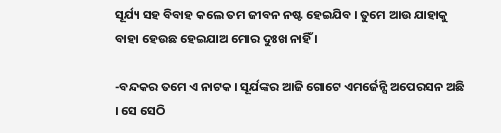ସୂର୍ଯ୍ୟ ସହ ବିବାହ କଲେ ତମ ଜୀବନ ନଷ୍ଟ ହେଇଯିବ । ତୁମେ ଆଉ ଯାହାକୁ ବାହା ହେଉଛ ହେଇଯାଅ ମୋର ଦୁଃଖ ନାହିଁ ।

-ବନ୍ଦକର ତମେ ଏ ନାଟକ । ସୂର୍ଯଙ୍କର ଆଜି ଗୋଟେ ଏମର୍ଜେନ୍ସି ଅପେରସନ ଅଛି । ସେ ସେଠି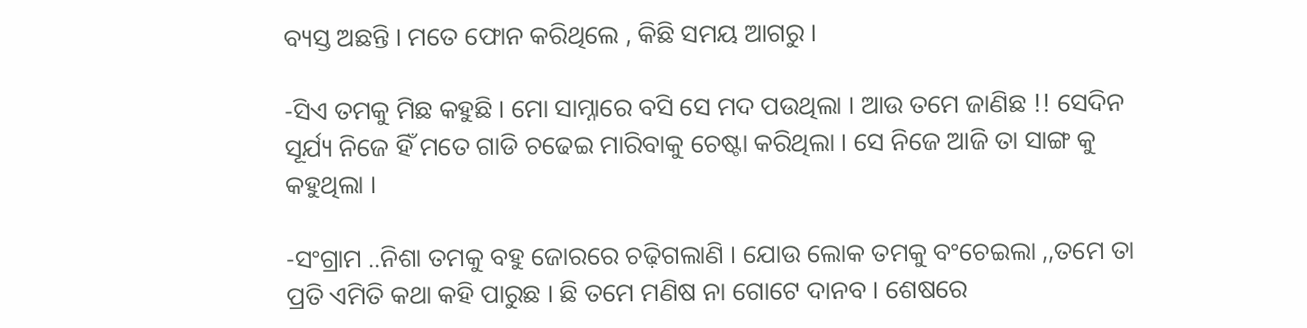ବ୍ୟସ୍ତ ଅଛନ୍ତି । ମତେ ଫୋନ କରିଥିଲେ , କିଛି ସମୟ ଆଗରୁ ।

-ସିଏ ତମକୁ ମିଛ କହୁଛି । ମୋ ସାମ୍ନାରେ ବସି ସେ ମଦ ପଉଥିଲା । ଆଉ ତମେ ଜାଣିଛ !! ସେଦିନ ସୂର୍ଯ୍ୟ ନିଜେ ହିଁ ମତେ ଗାଡି ଚଢେଇ ମାରିବାକୁ ଚେଷ୍ଟା କରିଥିଲା । ସେ ନିଜେ ଆଜି ତା ସାଙ୍ଗ କୁ କହୁଥିଲା ।

-ସଂଗ୍ରାମ ..ନିଶା ତମକୁ ବହୁ ଜୋରରେ ଚଢ଼ିଗଲାଣି । ଯୋଉ ଲୋକ ତମକୁ ବଂଚେଇଲା ,,ତମେ ତା ପ୍ରତି ଏମିତି କଥା କହି ପାରୁଛ । ଛି ତମେ ମଣିଷ ନା ଗୋଟେ ଦାନବ । ଶେଷରେ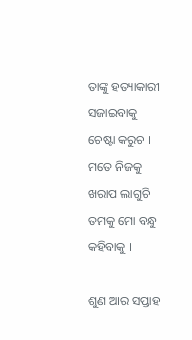ତାଙ୍କୁ ହତ୍ୟାକାରୀ ସଜାଇବାକୁ ଚେଷ୍ଟା କରୁଚ । ମତେ ନିଜକୁ ଖରାପ ଲାଗୁଚି ତମକୁ ମୋ ବନ୍ଧୁ କହିବାକୁ ।

ଶୁଣ ଆର ସପ୍ତାହ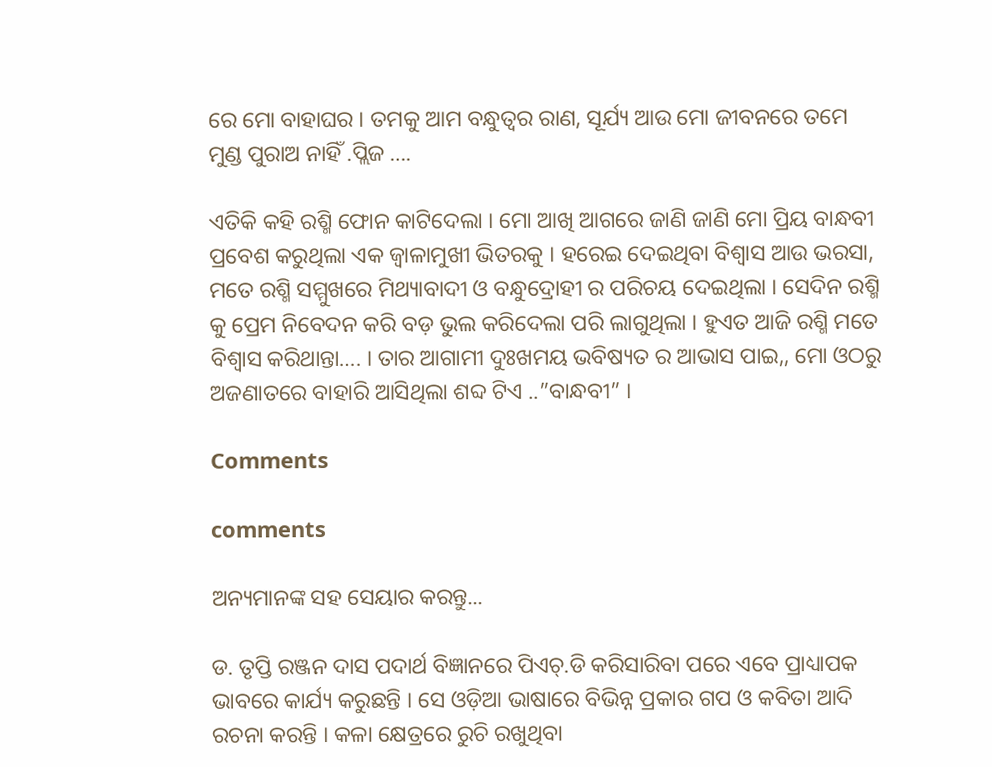ରେ ମୋ ବାହାଘର । ତମକୁ ଆମ ବନ୍ଧୁତ୍ୱର ରାଣ, ସୂର୍ଯ୍ୟ ଆଉ ମୋ ଜୀବନରେ ତମେ ମୁଣ୍ଡ ପୁରାଅ ନାହିଁ .ପ୍ଲିଜ ….

ଏତିକି କହି ରଶ୍ମି ଫୋନ କାଟିଦେଲା । ମୋ ଆଖି ଆଗରେ ଜାଣି ଜାଣି ମୋ ପ୍ରିୟ ବାନ୍ଧବୀ ପ୍ରବେଶ କରୁଥିଲା ଏକ ଜ୍ୱାଳାମୁଖୀ ଭିତରକୁ । ହରେଇ ଦେଇଥିବା ବିଶ୍ୱାସ ଆଉ ଭରସା, ମତେ ରଶ୍ମି ସମ୍ମୁଖରେ ମିଥ୍ୟାବାଦୀ ଓ ବନ୍ଧୁଦ୍ରୋହୀ ର ପରିଚୟ ଦେଇଥିଲା । ସେଦିନ ରଶ୍ମି କୁ ପ୍ରେମ ନିବେଦନ କରି ବଡ଼ ଭୁଲ କରିଦେଲା ପରି ଲାଗୁଥିଲା । ହୁଏତ ଆଜି ରଶ୍ମି ମତେ ବିଶ୍ୱାସ କରିଥାନ୍ତା…. । ତାର ଆଗାମୀ ଦୁଃଖମୟ ଭବିଷ୍ୟତ ର ଆଭାସ ପାଇ,, ମୋ ଓଠରୁ ଅଜଣାତରେ ବାହାରି ଆସିଥିଲା ଶବ୍ଦ ଟିଏ ..”ବାନ୍ଧବୀ” ।

Comments

comments

ଅନ୍ୟମାନଙ୍କ ସହ ସେୟାର କରନ୍ତୁ...

ଡ. ତୃପ୍ତି ରଞ୍ଜନ ଦାସ ପଦାର୍ଥ ବିଜ୍ଞାନରେ ପିଏଚ୍.ଡି କରିସାରିବା ପରେ ଏବେ ପ୍ରାଧ୍ୟାପକ ଭାବରେ କାର୍ଯ୍ୟ କରୁଛନ୍ତି । ସେ ଓଡ଼ିଆ ଭାଷାରେ ବିଭିନ୍ନ ପ୍ରକାର ଗପ ଓ କବିତା ଆଦି ରଚନା କରନ୍ତି । କଳା କ୍ଷେତ୍ରରେ ରୁଚି ରଖୁଥିବା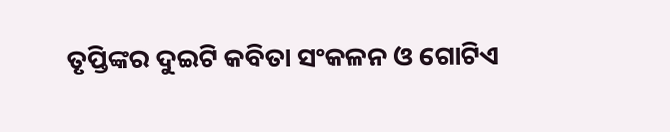ତୃପ୍ତିଙ୍କର ଦୁଇଟି କବିତା ସଂକଳନ ଓ ଗୋଟିଏ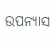ଉପନ୍ୟାସ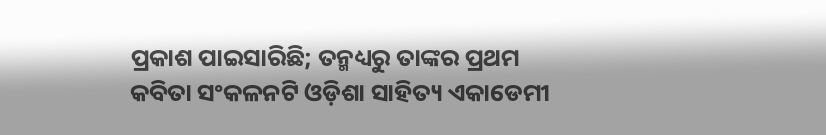ପ୍ରକାଶ ପାଇସାରିଛି; ତନ୍ମଧ୍ୟରୁ ତାଙ୍କର ପ୍ରଥମ କବିତା ସଂକଳନଟି ଓଡ଼ିଶା ସାହିତ୍ୟ ଏକାଡେମୀ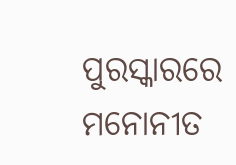ପୁରସ୍କାରରେ ମନୋନୀତ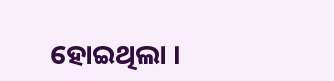ହୋଇଥିଲା ।